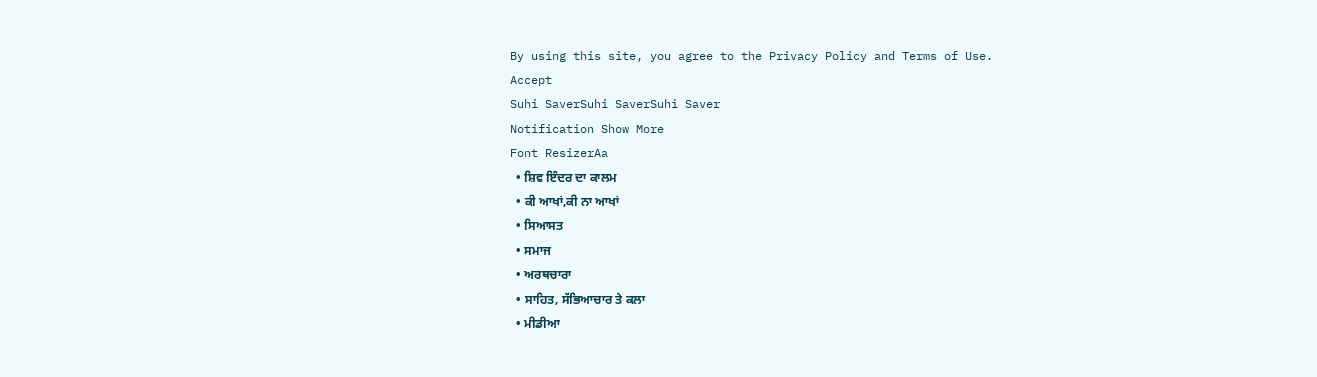By using this site, you agree to the Privacy Policy and Terms of Use.
Accept
Suhi SaverSuhi SaverSuhi Saver
Notification Show More
Font ResizerAa
  • ਸ਼ਿਵ ਇੰਦਰ ਦਾ ਕਾਲਮ
  • ਕੀ ਆਖਾਂ,ਕੀ ਨਾ ਆਖਾਂ
  • ਸਿਆਸਤ
  • ਸਮਾਜ
  • ਅਰਥਚਾਰਾ
  • ਸਾਹਿਤ, ਸੱਭਿਆਚਾਰ ਤੇ ਕਲਾ
  • ਮੀਡੀਆ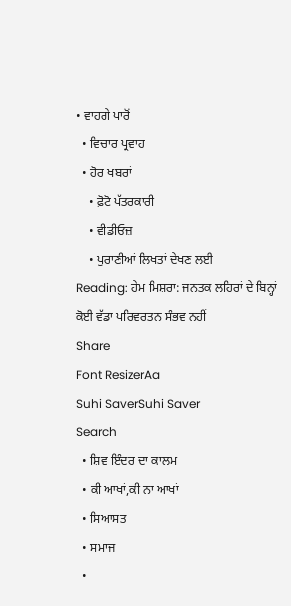• ਵਾਹਗੇ ਪਾਰੋਂ
  • ਵਿਚਾਰ ਪ੍ਰਵਾਹ
  • ਹੋਰ ਖਬਰਾਂ
    • ਫ਼ੋਟੋ ਪੱਤਰਕਾਰੀ
    • ਵੀਡੀਓਜ਼
    • ਪੁਰਾਣੀਆਂ ਲਿਖਤਾਂ ਦੇਖਣ ਲਈ
Reading: ਹੇਮ ਮਿਸ਼ਰਾ: ਜਨਤਕ ਲਹਿਰਾਂ ਦੇ ਬਿਨ੍ਹਾਂ ਕੋਈ ਵੱਡਾ ਪਰਿਵਰਤਨ ਸੰਭਵ ਨਹੀਂ
Share
Font ResizerAa
Suhi SaverSuhi Saver
Search
  • ਸ਼ਿਵ ਇੰਦਰ ਦਾ ਕਾਲਮ
  • ਕੀ ਆਖਾਂ,ਕੀ ਨਾ ਆਖਾਂ
  • ਸਿਆਸਤ
  • ਸਮਾਜ
  •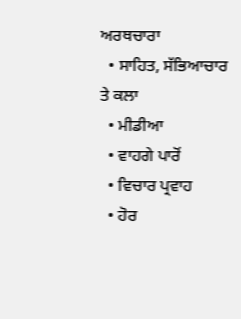ਅਰਥਚਾਰਾ
  • ਸਾਹਿਤ, ਸੱਭਿਆਚਾਰ ਤੇ ਕਲਾ
  • ਮੀਡੀਆ
  • ਵਾਹਗੇ ਪਾਰੋਂ
  • ਵਿਚਾਰ ਪ੍ਰਵਾਹ
  • ਹੋਰ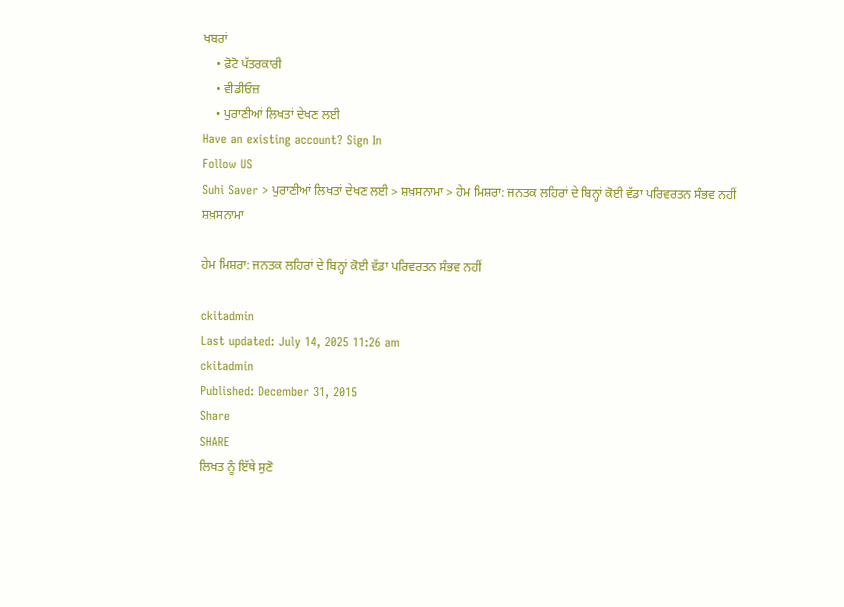ਖਬਰਾਂ
    • ਫ਼ੋਟੋ ਪੱਤਰਕਾਰੀ
    • ਵੀਡੀਓਜ਼
    • ਪੁਰਾਣੀਆਂ ਲਿਖਤਾਂ ਦੇਖਣ ਲਈ
Have an existing account? Sign In
Follow US
Suhi Saver > ਪੁਰਾਣੀਆਂ ਲਿਖਤਾਂ ਦੇਖਣ ਲਈ > ਸ਼ਖ਼ਸਨਾਮਾ > ਹੇਮ ਮਿਸ਼ਰਾ: ਜਨਤਕ ਲਹਿਰਾਂ ਦੇ ਬਿਨ੍ਹਾਂ ਕੋਈ ਵੱਡਾ ਪਰਿਵਰਤਨ ਸੰਭਵ ਨਹੀਂ
ਸ਼ਖ਼ਸਨਾਮਾ

ਹੇਮ ਮਿਸ਼ਰਾ: ਜਨਤਕ ਲਹਿਰਾਂ ਦੇ ਬਿਨ੍ਹਾਂ ਕੋਈ ਵੱਡਾ ਪਰਿਵਰਤਨ ਸੰਭਵ ਨਹੀਂ

ckitadmin
Last updated: July 14, 2025 11:26 am
ckitadmin
Published: December 31, 2015
Share
SHARE
ਲਿਖਤ ਨੂੰ ਇੱਥੇ ਸੁਣੋ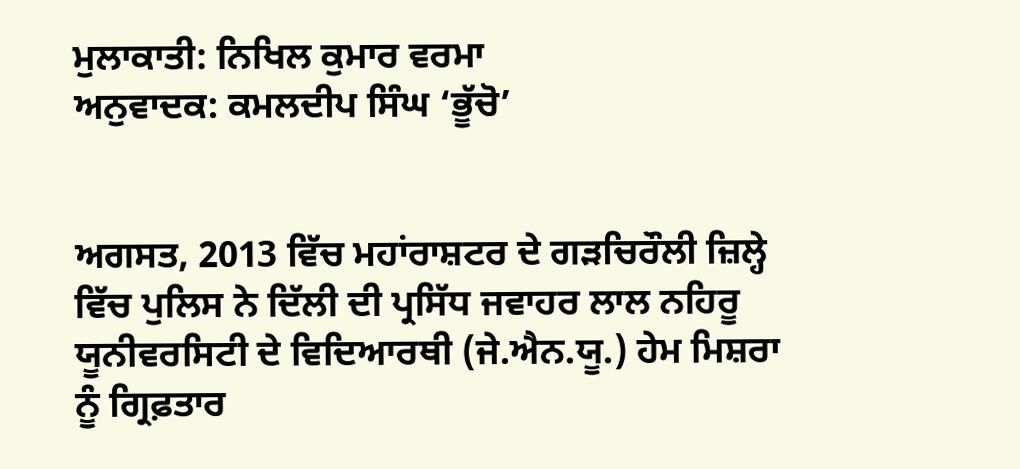ਮੁਲਾਕਾਤੀ: ਨਿਖਿਲ ਕੁਮਾਰ ਵਰਮਾ
ਅਨੁਵਾਦਕ: ਕਮਲਦੀਪ ਸਿੰਘ ‘ਭੂੱਚੋ’


ਅਗਸਤ, 2013 ਵਿੱਚ ਮਹਾਂਰਾਸ਼ਟਰ ਦੇ ਗੜਚਿਰੌਲੀ ਜ਼ਿਲ੍ਹੇ ਵਿੱਚ ਪੁਲਿਸ ਨੇ ਦਿੱਲੀ ਦੀ ਪ੍ਰਸਿੱਧ ਜਵਾਹਰ ਲਾਲ ਨਹਿਰੂ ਯੂਨੀਵਰਸਿਟੀ ਦੇ ਵਿਦਿਆਰਥੀ (ਜੇ.ਐਨ.ਯੂ.) ਹੇਮ ਮਿਸ਼ਰਾ ਨੂੰ ਗ੍ਰਿਫ਼ਤਾਰ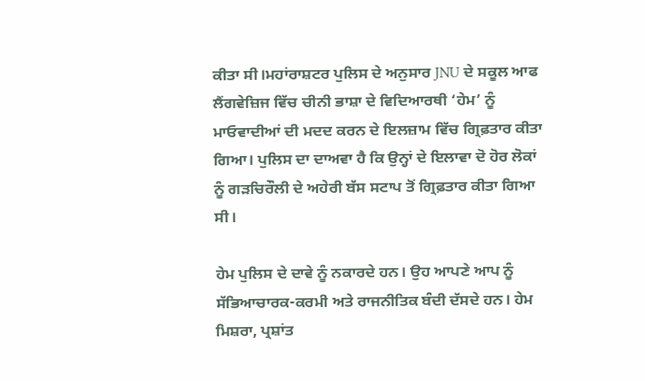ਕੀਤਾ ਸੀ।ਮਹਾਂਰਾਸ਼ਟਰ ਪੁਲਿਸ ਦੇ ਅਨੁਸਾਰ JNU ਦੇ ਸਕੂਲ ਆਫ ਲੈਂਗਵੇਜ਼ਿਜ ਵਿੱਚ ਚੀਨੀ ਭਾਸ਼ਾ ਦੇ ਵਿਦਿਆਰਥੀ ‘ਹੇਮ’ ਨੂੰ ਮਾਓਵਾਦੀਆਂ ਦੀ ਮਦਦ ਕਰਨ ਦੇ ਇਲਜ਼ਾਮ ਵਿੱਚ ਗ੍ਰਿਫ਼ਤਾਰ ਕੀਤਾ ਗਿਆ। ਪੁਲਿਸ ਦਾ ਦਾਅਵਾ ਹੈ ਕਿ ਉਨ੍ਹਾਂ ਦੇ ਇਲਾਵਾ ਦੋ ਹੋਰ ਲੋਕਾਂ ਨੂੰ ਗੜਚਿਰੌਲੀ ਦੇ ਅਹੇਰੀ ਬੱਸ ਸਟਾਪ ਤੋਂ ਗ੍ਰਿਫ਼ਤਾਰ ਕੀਤਾ ਗਿਆ ਸੀ।

ਹੇਮ ਪੁਲਿਸ ਦੇ ਦਾਵੇ ਨੂੰ ਨਕਾਰਦੇ ਹਨ। ਉਹ ਆਪਣੇ ਆਪ ਨੂੰ ਸੱਭਿਆਚਾਰਕ-ਕਰਮੀ ਅਤੇ ਰਾਜਨੀਤਿਕ ਬੰਦੀ ਦੱਸਦੇ ਹਨ। ਹੇਮ ਮਿਸ਼ਰਾ, ਪ੍ਰਸ਼ਾਂਤ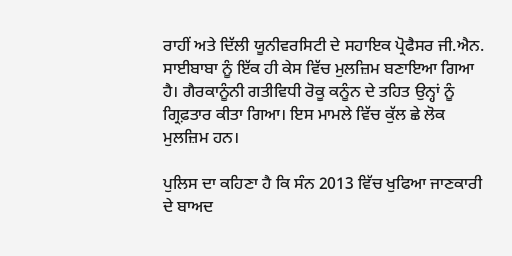ਰਾਹੀਂ ਅਤੇ ਦਿੱਲੀ ਯੂਨੀਵਰਸਿਟੀ ਦੇ ਸਹਾਇਕ ਪ੍ਰੋਫੈਸਰ ਜੀ.ਐਨ. ਸਾਈਬਾਬਾ ਨੂੰ ਇੱਕ ਹੀ ਕੇਸ ਵਿੱਚ ਮੁਲਜ਼ਿਮ ਬਣਾਇਆ ਗਿਆ ਹੈ। ਗੈਰਕਾਨੂੰਨੀ ਗਤੀਵਿਧੀ ਰੋਕੂ ਕਨੂੰਨ ਦੇ ਤਹਿਤ ਉਨ੍ਹਾਂ ਨੂੰ ਗ੍ਰਿਫ਼ਤਾਰ ਕੀਤਾ ਗਿਆ। ਇਸ ਮਾਮਲੇ ਵਿੱਚ ਕੁੱਲ ਛੇ ਲੋਕ ਮੁਲਜ਼ਿਮ ਹਨ।

ਪੁਲਿਸ ਦਾ ਕਹਿਣਾ ਹੈ ਕਿ ਸੰਨ 2013 ਵਿੱਚ ਖੁਫਿਆ ਜਾਣਕਾਰੀ ਦੇ ਬਾਅਦ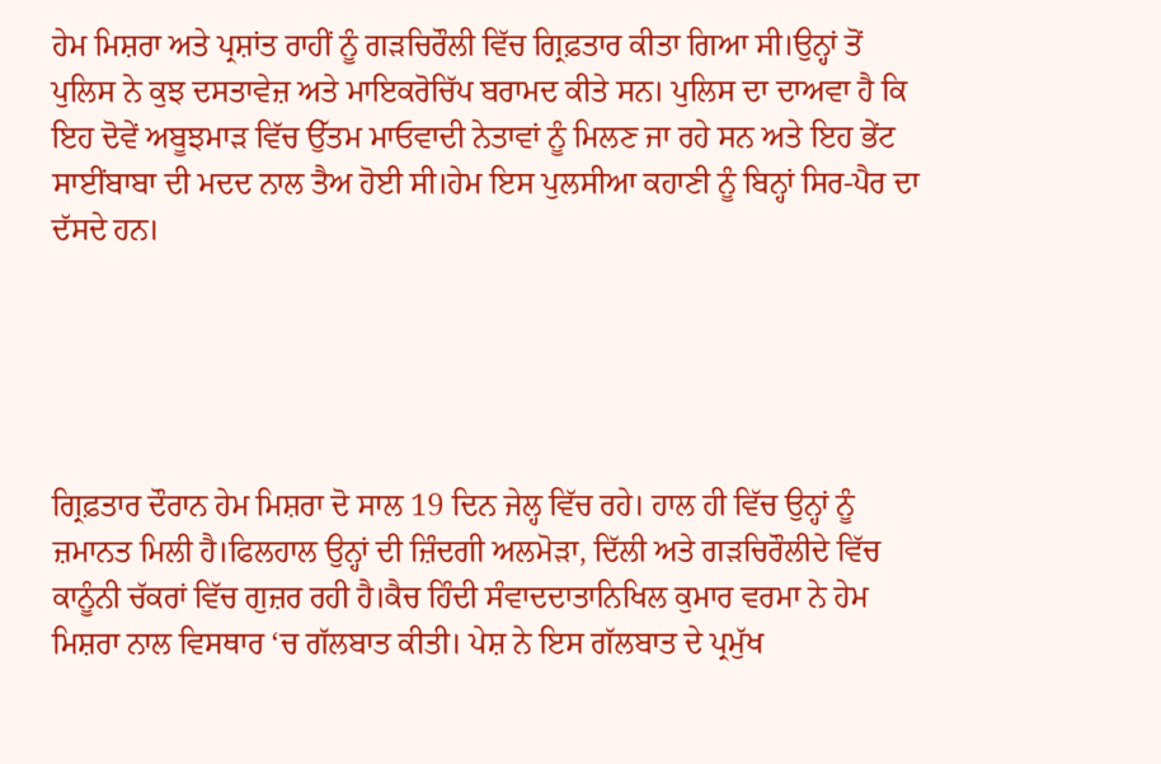ਹੇਮ ਮਿਸ਼ਰਾ ਅਤੇ ਪ੍ਰਸ਼ਾਂਤ ਰਾਹੀਂ ਨੂੰ ਗੜਚਿਰੌਲੀ ਵਿੱਚ ਗ੍ਰਿਫ਼ਤਾਰ ਕੀਤਾ ਗਿਆ ਸੀ।ਉਨ੍ਹਾਂ ਤੋਂ ਪੁਲਿਸ ਨੇ ਕੁਝ ਦਸਤਾਵੇਜ਼ ਅਤੇ ਮਾਇਕਰੋਚਿੱਪ ਬਰਾਮਦ ਕੀਤੇ ਸਨ। ਪੁਲਿਸ ਦਾ ਦਾਅਵਾ ਹੈ ਕਿ ਇਹ ਦੋਵੇਂ ਅਬੂਝਮਾੜ ਵਿੱਚ ਉੱਤਮ ਮਾਓਵਾਦੀ ਨੇਤਾਵਾਂ ਨੂੰ ਮਿਲਣ ਜਾ ਰਹੇ ਸਨ ਅਤੇ ਇਹ ਭੇਂਟ ਸਾਈਂਬਾਬਾ ਦੀ ਮਦਦ ਨਾਲ ਤੈਅ ਹੋਈ ਸੀ।ਹੇਮ ਇਸ ਪੁਲਸੀਆ ਕਹਾਣੀ ਨੂੰ ਬਿਨ੍ਹਾਂ ਸਿਰ-ਪੈਰ ਦਾ ਦੱਸਦੇ ਹਨ।





ਗ੍ਰਿਫ਼ਤਾਰ ਦੌਰਾਨ ਹੇਮ ਮਿਸ਼ਰਾ ਦੋ ਸਾਲ 19 ਦਿਨ ਜੇਲ੍ਹ ਵਿੱਚ ਰਹੇ। ਹਾਲ ਹੀ ਵਿੱਚ ਉਨ੍ਹਾਂ ਨੂੰ ਜ਼ਮਾਨਤ ਮਿਲੀ ਹੈ।ਫਿਲਹਾਲ ਉਨ੍ਹਾਂ ਦੀ ਜ਼ਿੰਦਗੀ ਅਲਮੋੜਾ, ਦਿੱਲੀ ਅਤੇ ਗੜਚਿਰੌਲੀਦੇ ਵਿੱਚ ਕਾਨੂੰਨੀ ਚੱਕਰਾਂ ਵਿੱਚ ਗੁਜ਼ਰ ਰਹੀ ਹੈ।ਕੈਚ ਹਿੰਦੀ ਸੰਵਾਦਦਾਤਾਨਿਖਿਲ ਕੁਮਾਰ ਵਰਮਾ ਨੇ ਹੇਮ ਮਿਸ਼ਰਾ ਨਾਲ ਵਿਸਥਾਰ ‘ਚ ਗੱਲਬਾਤ ਕੀਤੀ। ਪੇਸ਼ ਨੇ ਇਸ ਗੱਲਬਾਤ ਦੇ ਪ੍ਰਮੁੱਖ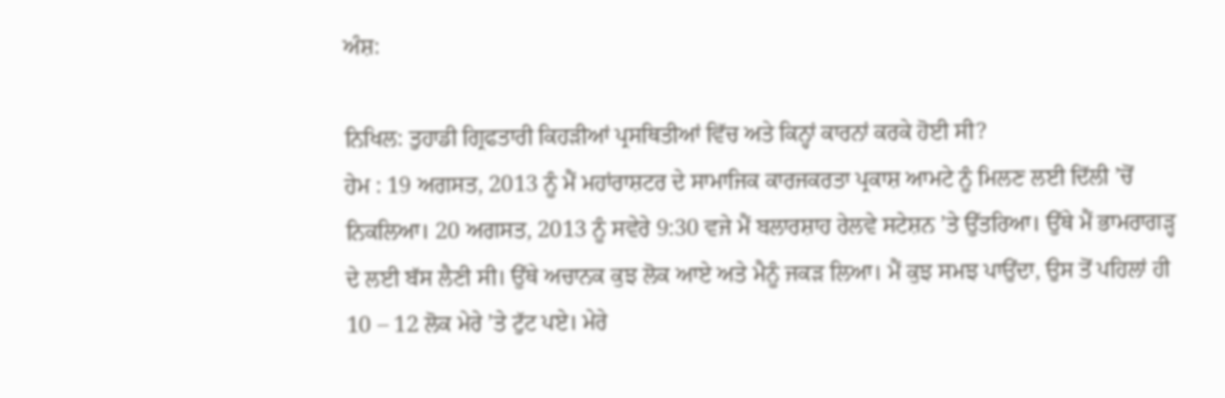ਅੰਸ਼:

ਨਿਖਿਲ: ਤੁਹਾਡੀ ਗ੍ਰਿਫਤਾਰੀ ਕਿਹੜੀਆਂ ਪ੍ਰਸਥਿਤੀਆਂ ਵਿੱਚ ਅਤੇ ਕਿਨ੍ਹਾਂ ਕਾਰਨਾਂ ਕਰਕੇ ਹੋਈ ਸੀ?
ਹੇਮ : 19 ਅਗਸਤ, 2013 ਨੂੰ ਮੈਂ ਮਹਾਂਰਾਸ਼ਟਰ ਦੇ ਸਾਮਾਜਿਕ ਕਾਰਜਕਰਤਾ ਪ੍ਰਕਾਸ਼ ਆਮਟੇ ਨੂੰ ਮਿਲਣ ਲਈ ਦਿੱਲੀ ’ਚੋਂ ਨਿਕਲਿਆ। 20 ਅਗਸਤ, 2013 ਨੂੰ ਸਵੇਰੇ 9:30 ਵਜੇ ਮੈਂ ਬਲਾਰਸ਼ਾਹ ਰੇਲਵੇ ਸਟੇਸ਼ਨ ’ਤੇ ਉੱਤਰਿਆ। ਉੱਥੇ ਮੈਂ ਭਾਮਰਾਗੜ੍ਹ ਦੇ ਲਈ ਬੱਸ ਲੈਣੀ ਸੀ। ਉੱਥੇ ਅਚਾਨਕ ਕੁਝ ਲੋਕ ਆਏ ਅਤੇ ਮੈਨੂੰ ਜਕੜ ਲਿਆ। ਮੈਂ ਕੁਝ ਸਮਝ ਪਾਉਂਦਾ, ਉਸ ਤੋਂ ਪਹਿਲਾਂ ਹੀ 10 – 12 ਲੋਕ ਮੇਰੇ ’ਤੇ ਟੁੱਟ ਪਏ। ਮੇਰੇ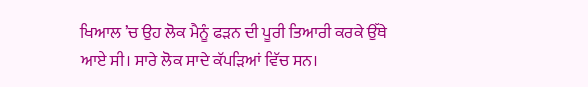ਖਿਆਲ ’ਚ ਉਹ ਲੋਕ ਮੈਨੂੰ ਫੜਨ ਦੀ ਪੂਰੀ ਤਿਆਰੀ ਕਰਕੇ ਉੱਥੇ ਆਏ ਸੀ। ਸਾਰੇ ਲੋਕ ਸਾਦੇ ਕੱਪੜਿਆਂ ਵਿੱਚ ਸਨ।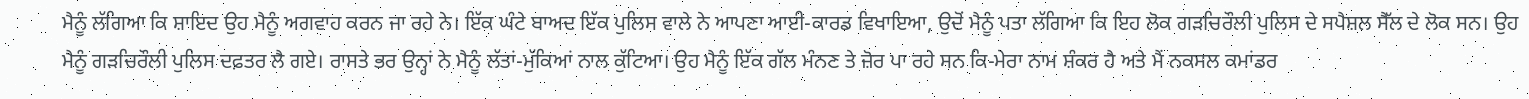ਮੈਨੂੰ ਲੱਗਿਆ ਕਿ ਸ਼ਾਇਦ ਉਹ ਮੈਨੂੰ ਅਗਵਾਹ ਕਰਨ ਜਾ ਰਹੇ ਨੇ। ਇੱਕ ਘੰਟੇ ਬਾਅਦ ਇੱਕ ਪੁਲਿਸ ਵਾਲੇ ਨੇ ਆਪਣਾ ਆਈ-ਕਾਰਡ ਵਿਖਾਇਆ, ਉਦੋਂ ਮੈਨੂੰ ਪਤਾ ਲੱਗਿਆ ਕਿ ਇਹ ਲੋਕ ਗੜਚਿਰੌਲੀ ਪੁਲਿਸ ਦੇ ਸਪੈਸ਼ਲ ਸੈੱਲ ਦੇ ਲੋਕ ਸਨ। ਉਹ ਮੈਨੂੰ ਗੜਚਿਰੌਲੀ ਪੁਲਿਸ ਦਫ਼ਤਰ ਲੈ ਗਏ। ਰਾਸਤੇ ਭਰ ਉਨ੍ਹਾਂ ਨੇ ਮੈਨੂੰ ਲੱਤਾਂ-ਮੁੱਕਿਆਂ ਨਾਲ ਕੁੱਟਿਆ। ਉਹ ਮੈਨੂੰ ਇੱਕ ਗੱਲ ਮੰਨਣ ਤੇ ਜ਼ੋਰ ਪਾ ਰਹੇ ਸਨ ਕਿ-ਮੇਰਾ ਨਾਮ ਸ਼ੰਕਰ ਹੈ ਅਤੇ ਮੈਂ ਨਕਸਲ ਕਮਾਂਡਰ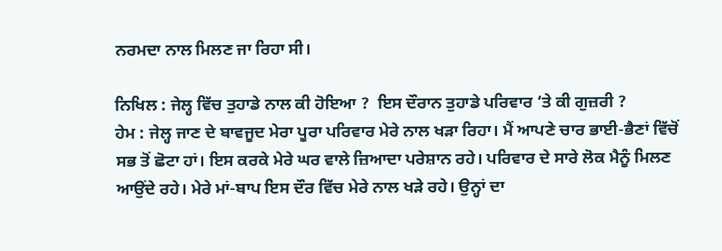ਨਰਮਦਾ ਨਾਲ ਮਿਲਣ ਜਾ ਰਿਹਾ ਸੀ।

ਨਿਖਿਲ : ਜੇਲ੍ਹ ਵਿੱਚ ਤੁਹਾਡੇ ਨਾਲ ਕੀ ਹੋਇਆ ?  ਇਸ ਦੌਰਾਨ ਤੁਹਾਡੇ ਪਰਿਵਾਰ ‘ਤੇ ਕੀ ਗੁਜ਼ਰੀ ?
ਹੇਮ : ਜੇਲ੍ਹ ਜਾਣ ਦੇ ਬਾਵਜੂਦ ਮੇਰਾ ਪੂਰਾ ਪਰਿਵਾਰ ਮੇਰੇ ਨਾਲ ਖੜਾ ਰਿਹਾ। ਮੈਂ ਆਪਣੇ ਚਾਰ ਭਾਈ-ਭੈਣਾਂ ਵਿੱਚੋਂ ਸਭ ਤੋਂ ਛੋਟਾ ਹਾਂ। ਇਸ ਕਰਕੇ ਮੇਰੇ ਘਰ ਵਾਲੇ ਜ਼ਿਆਦਾ ਪਰੇਸ਼ਾਨ ਰਹੇ। ਪਰਿਵਾਰ ਦੇ ਸਾਰੇ ਲੋਕ ਮੈਨੂੰ ਮਿਲਣ ਆਉਂਦੇ ਰਹੇ। ਮੇਰੇ ਮਾਂ-ਬਾਪ ਇਸ ਦੌਰ ਵਿੱਚ ਮੇਰੇ ਨਾਲ ਖੜੇ ਰਹੇ। ਉਨ੍ਹਾਂ ਦਾ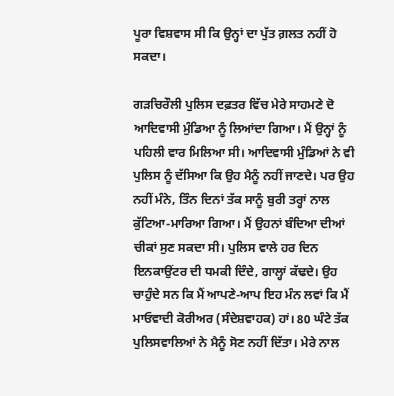ਪੂਰਾ ਵਿਸ਼ਵਾਸ ਸੀ ਕਿ ਉਨ੍ਹਾਂ ਦਾ ਪੁੱਤ ਗ਼ਲਤ ਨਹੀਂ ਹੋ ਸਕਦਾ।

ਗੜਚਿਰੌਲੀ ਪੁਲਿਸ ਦਫ਼ਤਰ ਵਿੱਚ ਮੇਰੇ ਸਾਹਮਣੇ ਦੋ ਆਦਿਵਾਸੀ ਮੁੰਡਿਆ ਨੂੰ ਲਿਆਂਦਾ ਗਿਆ। ਮੈਂ ਉਨ੍ਹਾਂ ਨੂੰ ਪਹਿਲੀ ਵਾਰ ਮਿਲਿਆ ਸੀ। ਆਦਿਵਾਸੀ ਮੁੰਡਿਆਂ ਨੇ ਵੀ ਪੁਲਿਸ ਨੂੰ ਦੱਸਿਆ ਕਿ ਉਹ ਮੈਨੂੰ ਨਹੀਂ ਜਾਣਦੇ। ਪਰ ਉਹ ਨਹੀਂ ਮੰਨੇ, ਤਿੰਨ ਦਿਨਾਂ ਤੱਕ ਸਾਨੂੰ ਬੁਰੀ ਤਰ੍ਹਾਂ ਨਾਲ ਕੁੱਟਿਆ-ਮਾਰਿਆ ਗਿਆ। ਮੈਂ ਉਹਨਾਂ ਬੰਦਿਆ ਦੀਆਂ ਚੀਕਾਂ ਸੁਣ ਸਕਦਾ ਸੀ। ਪੁਲਿਸ ਵਾਲੇ ਹਰ ਦਿਨ ਇਨਕਾਉਂਟਰ ਦੀ ਧਮਕੀ ਦਿੰਦੇ, ਗਾਲ੍ਹਾਂ ਕੱਢਦੇ। ਉਹ ਚਾਹੁੰਦੇ ਸਨ ਕਿ ਮੈਂ ਆਪਣੇ-ਆਪ ਇਹ ਮੰਨ ਲਵਾਂ ਕਿ ਮੈਂ ਮਾਓਵਾਦੀ ਕੋਰੀਅਰ (ਸੰਦੇਸ਼ਵਾਹਕ) ਹਾਂ। 80 ਘੰਟੇ ਤੱਕ ਪੁਲਿਸਵਾਲਿਆਂ ਨੇ ਮੈਨੂੰ ਸੋਣ ਨਹੀਂ ਦਿੱਤਾ। ਮੇਰੇ ਨਾਲ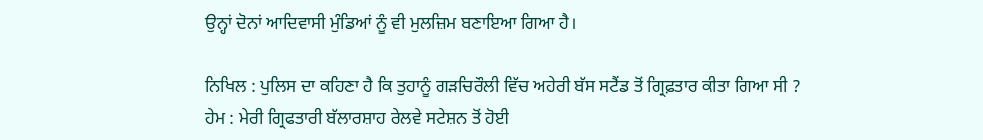ਉਨ੍ਹਾਂ ਦੋਨਾਂ ਆਦਿਵਾਸੀ ਮੁੰਡਿਆਂ ਨੂੰ ਵੀ ਮੁਲਜ਼ਿਮ ਬਣਾਇਆ ਗਿਆ ਹੈ।

ਨਿਖਿਲ : ਪੁਲਿਸ ਦਾ ਕਹਿਣਾ ਹੈ ਕਿ ਤੁਹਾਨੂੰ ਗੜਚਿਰੌਲੀ ਵਿੱਚ ਅਹੇਰੀ ਬੱਸ ਸਟੈਂਡ ਤੋਂ ਗ੍ਰਿਫ਼ਤਾਰ ਕੀਤਾ ਗਿਆ ਸੀ ?
ਹੇਮ : ਮੇਰੀ ਗ੍ਰਿਫਤਾਰੀ ਬੱਲਾਰਸ਼ਾਹ ਰੇਲਵੇ ਸਟੇਸ਼ਨ ਤੋਂ ਹੋਈ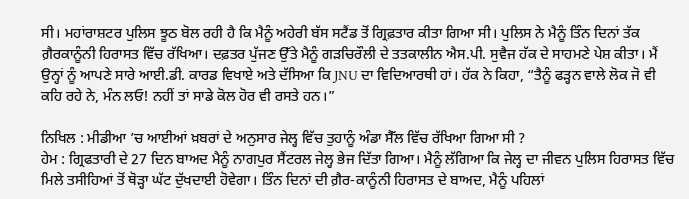ਸੀ। ਮਹਾਂਰਾਸ਼ਟਰ ਪੁਲਿਸ ਝੂਠ ਬੋਲ ਰਹੀ ਹੈ ਕਿ ਮੈਨੂੰ ਅਹੇਰੀ ਬੱਸ ਸਟੈਂਡ ਤੋਂ ਗ੍ਰਿਫ਼ਤਾਰ ਕੀਤਾ ਗਿਆ ਸੀ। ਪੁਲਿਸ ਨੇ ਮੈਨੂੰ ਤਿੰਨ ਦਿਨਾਂ ਤੱਕ ਗ਼ੈਰਕਾਨੂੰਨੀ ਹਿਰਾਸਤ ਵਿੱਚ ਰੱਖਿਆ। ਦਫ਼ਤਰ ਪੁੱਜਣ ਉੱਤੇ ਮੈਨੂੰ ਗੜਚਿਰੌਲੀ ਦੇ ਤਤਕਾਲੀਨ ਐਸ.ਪੀ. ਸੁਵੈਜ ਹੱਕ ਦੇ ਸਾਹਮਣੇ ਪੇਸ਼ ਕੀਤਾ। ਮੈਂ ਉਨ੍ਹਾਂ ਨੂੰ ਆਪਣੇ ਸਾਰੇ ਆਈ.ਡੀ. ਕਾਰਡ ਵਿਖਾਏ ਅਤੇ ਦੱਸਿਆ ਕਿ JNU ਦਾ ਵਿਦਿਆਰਥੀ ਹਾਂ। ਹੱਕ ਨੇ ਕਿਹਾ, “ਤੈਨੂੰ ਫੜ੍ਹਨ ਵਾਲੇ ਲੋਕ ਜੋ ਵੀ ਕਹਿ ਰਹੇ ਨੇ, ਮੰਨ ਲਓ! ਨਹੀਂ ਤਾਂ ਸਾਡੇ ਕੋਲ ਹੋਰ ਵੀ ਰਸਤੇ ਹਨ।”

ਨਿਖਿਲ : ਮੀਡੀਆ ’ਚ ਆਈਆਂ ਖ਼ਬਰਾਂ ਦੇ ਅਨੁਸਾਰ ਜੇਲ੍ਹ ਵਿੱਚ ਤੁਹਾਨੂੰ ਅੰਡਾ ਸੈੱਲ ਵਿੱਚ ਰੱਖਿਆ ਗਿਆ ਸੀ ?
ਹੇਮ : ਗ੍ਰਿਫਤਾਰੀ ਦੇ 27 ਦਿਨ ਬਾਅਦ ਮੈਨੂੰ ਨਾਗਪੁਰ ਸੈਂਟਰਲ ਜੇਲ੍ਹ ਭੇਜ ਦਿੱਤਾ ਗਿਆ। ਮੈਨੂੰ ਲੱਗਿਆ ਕਿ ਜੇਲ੍ਹ ਦਾ ਜੀਵਨ ਪੁਲਿਸ ਹਿਰਾਸਤ ਵਿੱਚ ਮਿਲੇ ਤਸੀਹਿਆਂ ਤੋਂ ਥੋੜ੍ਹਾ ਘੱਟ ਦੁੱਖਦਾਈ ਹੋਵੇਗਾ। ਤਿੰਨ ਦਿਨਾਂ ਦੀ ਗ਼ੈਰ-ਕਾਨੂੰਨੀ ਹਿਰਾਸਤ ਦੇ ਬਾਅਦ, ਮੈਨੂੰ ਪਹਿਲਾਂ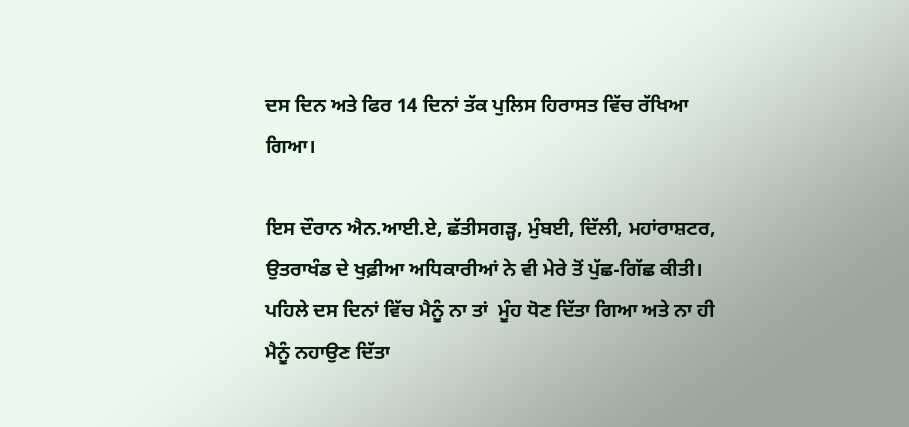ਦਸ ਦਿਨ ਅਤੇ ਫਿਰ 14 ਦਿਨਾਂ ਤੱਕ ਪੁਲਿਸ ਹਿਰਾਸਤ ਵਿੱਚ ਰੱਖਿਆ ਗਿਆ।

ਇਸ ਦੌਰਾਨ ਐਨ.ਆਈ.ਏ, ਛੱਤੀਸਗੜ੍ਹ, ਮੁੰਬਈ, ਦਿੱਲੀ, ਮਹਾਂਰਾਸ਼ਟਰ, ਉਤਰਾਖੰਡ ਦੇ ਖੁਫ਼ੀਆ ਅਧਿਕਾਰੀਆਂ ਨੇ ਵੀ ਮੇਰੇ ਤੋਂ ਪੁੱਛ-ਗਿੱਛ ਕੀਤੀ। ਪਹਿਲੇ ਦਸ ਦਿਨਾਂ ਵਿੱਚ ਮੈਨੂੰ ਨਾ ਤਾਂ  ਮੂੰਹ ਧੋਣ ਦਿੱਤਾ ਗਿਆ ਅਤੇ ਨਾ ਹੀ ਮੈਨੂੰ ਨਹਾਉਣ ਦਿੱਤਾ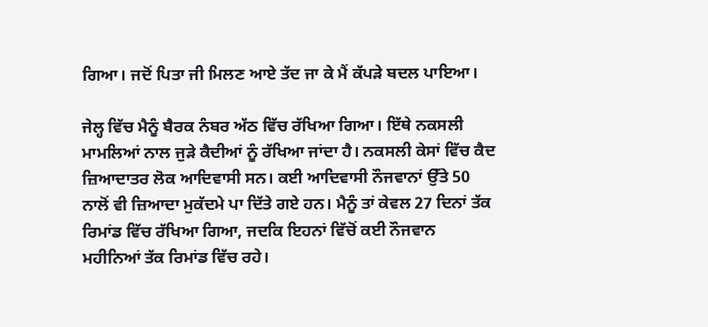ਗਿਆ। ਜਦੋਂ ਪਿਤਾ ਜੀ ਮਿਲਣ ਆਏ ਤੱਦ ਜਾ ਕੇ ਮੈਂ ਕੱਪੜੇ ਬਦਲ ਪਾਇਆ।

ਜੇਲ੍ਹ ਵਿੱਚ ਮੈਨੂੰ ਬੈਰਕ ਨੰਬਰ ਅੱਠ ਵਿੱਚ ਰੱਖਿਆ ਗਿਆ। ਇੱਥੇ ਨਕਸਲੀ ਮਾਮਲਿਆਂ ਨਾਲ ਜੁੜੇ ਕੈਦੀਆਂ ਨੂੰ ਰੱਖਿਆ ਜਾਂਦਾ ਹੈ। ਨਕਸਲੀ ਕੇਸਾਂ ਵਿੱਚ ਕੈਦ ਜ਼ਿਆਦਾਤਰ ਲੋਕ ਆਦਿਵਾਸੀ ਸਨ। ਕਈ ਆਦਿਵਾਸੀ ਨੌਜਵਾਨਾਂ ਉੱਤੇ 50 ਨਾਲੋਂ ਵੀ ਜ਼ਿਆਦਾ ਮੁਕੱਦਮੇ ਪਾ ਦਿੱਤੇ ਗਏ ਹਨ। ਮੈਨੂੰ ਤਾਂ ਕੇਵਲ 27 ਦਿਨਾਂ ਤੱਕ ਰਿਮਾਂਡ ਵਿੱਚ ਰੱਖਿਆ ਗਿਆ, ਜਦਕਿ ਇਹਨਾਂ ਵਿੱਚੋਂ ਕਈ ਨੌਜਵਾਨ ਮਹੀਨਿਆਂ ਤੱਕ ਰਿਮਾਂਡ ਵਿੱਚ ਰਹੇ।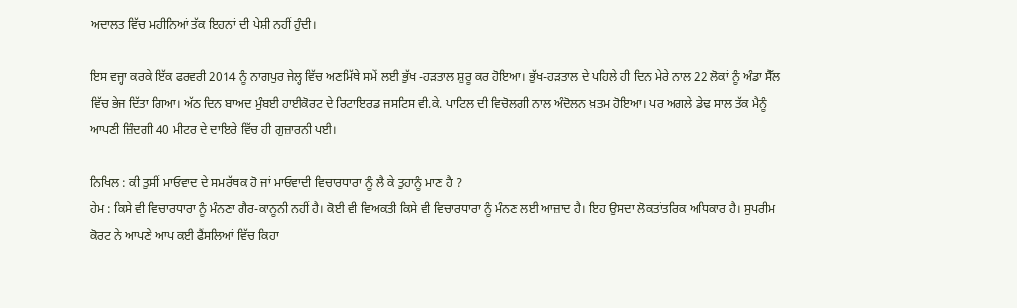ਅਦਾਲਤ ਵਿੱਚ ਮਹੀਨਿਆਂ ਤੱਕ ਇਹਨਾਂ ਦੀ ਪੇਸ਼ੀ ਨਹੀਂ ਹੁੰਦੀ।

ਇਸ ਵਜ੍ਹਾ ਕਰਕੇ ਇੱਕ ਫਰਵਰੀ 2014 ਨੂੰ ਨਾਗਪੁਰ ਜੇਲ੍ਹ ਵਿੱਚ ਅਣਮਿੱਥੇ ਸਮੇਂ ਲਈ ਭੁੱਖ -ਹੜਤਾਲ ਸ਼ੁਰੂ ਕਰ ਹੋਇਆ। ਭੁੱਖ-ਹੜਤਾਲ ਦੇ ਪਹਿਲੇ ਹੀ ਦਿਨ ਮੇਰੇ ਨਾਲ 22 ਲੋਕਾਂ ਨੂੰ ਅੰਡਾ ਸੈੱਲ ਵਿੱਚ ਭੇਜ ਦਿੱਤਾ ਗਿਆ। ਅੱਠ ਦਿਨ ਬਾਅਦ ਮੁੰਬਈ ਹਾਈਕੋਰਟ ਦੇ ਰਿਟਾਇਰਡ ਜਸਟਿਸ ਵੀ.ਕੇ. ਪਾਟਿਲ ਦੀ ਵਿਚੋਲਗੀ ਨਾਲ ਅੰਦੋਲਨ ਖ਼ਤਮ ਹੋਇਆ। ਪਰ ਅਗਲੇ ਡੇਢ ਸਾਲ ਤੱਕ ਮੈਨੂੰ ਆਪਣੀ ਜ਼ਿੰਦਗੀ 40 ਮੀਟਰ ਦੇ ਦਾਇਰੇ ਵਿੱਚ ਹੀ ਗੁਜ਼ਾਰਨੀ ਪਈ।

ਨਿਖਿਲ : ਕੀ ਤੁਸੀਂ ਮਾਓਵਾਦ ਦੇ ਸਮਰੱਥਕ ਹੋ ਜਾਂ ਮਾਓਵਾਦੀ ਵਿਚਾਰਧਾਰਾ ਨੂੰ ਲੈ ਕੇ ਤੁਹਾਨੂੰ ਮਾਣ ਹੈ ?
ਹੇਮ : ਕਿਸੇ ਵੀ ਵਿਚਾਰਧਾਰਾ ਨੂੰ ਮੰਨਣਾ ਗੈਰ-ਕਾਨੂਨੀ ਨਹੀਂ ਹੈ। ਕੋਈ ਵੀ ਵਿਅਕਤੀ ਕਿਸੇ ਵੀ ਵਿਚਾਰਧਾਰਾ ਨੂੰ ਮੰਨਣ ਲਈ ਆਜ਼ਾਦ ਹੈ। ਇਹ ਉਸਦਾ ਲੋਕਤਾਂਤਰਿਕ ਅਧਿਕਾਰ ਹੈ। ਸੁਪਰੀਮ ਕੋਰਟ ਨੇ ਆਪਣੇ ਆਪ ਕਈ ਫੈਂਸਲਿਆਂ ਵਿੱਚ ਕਿਹਾ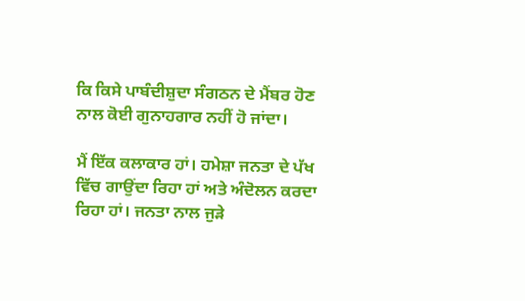ਕਿ ਕਿਸੇ ਪਾਬੰਦੀਸ਼ੁਦਾ ਸੰਗਠਨ ਦੇ ਮੈਂਬਰ ਹੋਣ ਨਾਲ ਕੋਈ ਗੁਨਾਹਗਾਰ ਨਹੀਂ ਹੋ ਜਾਂਦਾ।

ਮੈਂ ਇੱਕ ਕਲਾਕਾਰ ਹਾਂ। ਹਮੇਸ਼ਾ ਜਨਤਾ ਦੇ ਪੱਖ ਵਿੱਚ ਗਾਉਂਦਾ ਰਿਹਾ ਹਾਂ ਅਤੇ ਅੰਦੋਲਨ ਕਰਦਾ ਰਿਹਾ ਹਾਂ। ਜਨਤਾ ਨਾਲ ਜੁੜੇ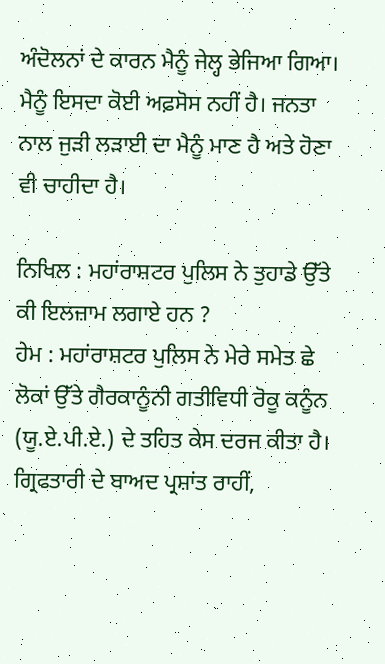ਅੰਦੋਲਨਾਂ ਦੇ ਕਾਰਨ ਮੈਨੂੰ ਜੇਲ੍ਹ ਭੇਜਿਆ ਗਿਆ। ਮੈਨੂੰ ਇਸਦਾ ਕੋਈ ਅਫ਼ਸੋਸ ਨਹੀਂ ਹੈ। ਜਨਤਾ ਨਾਲ ਜੁੜੀ ਲੜਾਈ ਦਾ ਮੈਨੂੰ ਮਾਣ ਹੈ ਅਤੇ ਹੋਣਾ ਵੀ ਚਾਹੀਦਾ ਹੈ।

ਨਿਖਿਲ : ਮਹਾਂਰਾਸ਼ਟਰ ਪੁਲਿਸ ਨੇ ਤੁਹਾਡੇ ਉੱਤੇ ਕੀ ਇਲਜ਼ਾਮ ਲਗਾਏ ਹਨ ?
ਹੇਮ : ਮਹਾਂਰਾਸ਼ਟਰ ਪੁਲਿਸ ਨੇ ਮੇਰੇ ਸਮੇਤ ਛੇ ਲੋਕਾਂ ਉੱਤੇ ਗੈਰਕਾਨੂੰਨੀ ਗਤੀਵਿਧੀ ਰੋਕੂ ਕਨੂੰਨ (ਯੂ.ਏ.ਪੀ.ਏ.) ਦੇ ਤਹਿਤ ਕੇਸ ਦਰਜ ਕੀਤਾ ਹੈ। ਗ੍ਰਿਫਤਾਰੀ ਦੇ ਬਾਅਦ ਪ੍ਰਸ਼ਾਂਤ ਰਾਹੀਂ,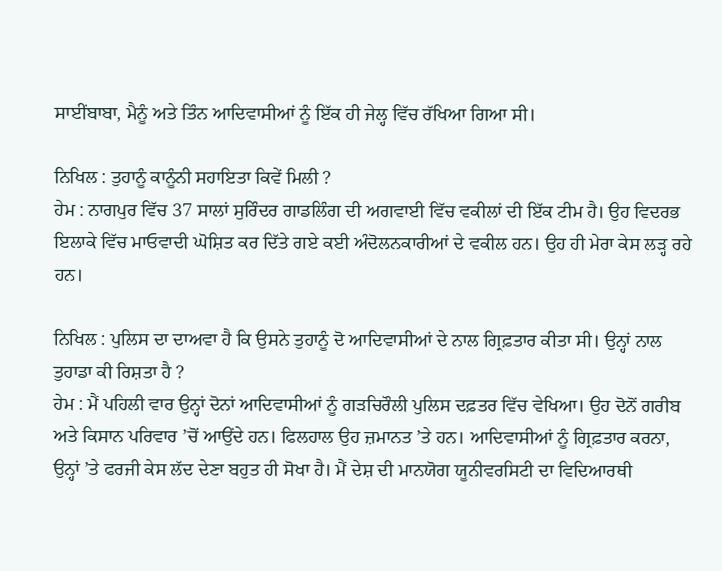ਸਾਈਂਬਾਬਾ, ਮੈਨੂੰ ਅਤੇ ਤਿੰਨ ਆਦਿਵਾਸੀਆਂ ਨੂੰ ਇੱਕ ਹੀ ਜੇਲ੍ਹ ਵਿੱਚ ਰੱਖਿਆ ਗਿਆ ਸੀ।

ਨਿਖਿਲ : ਤੁਹਾਨੂੰ ਕਾਨੂੰਨੀ ਸਹਾਇਤਾ ਕਿਵੇਂ ਮਿਲੀ ?
ਹੇਮ : ਨਾਗਪੁਰ ਵਿੱਚ 37 ਸਾਲਾਂ ਸੁਰਿੰਦਰ ਗਾਡਲਿੰਗ ਦੀ ਅਗਵਾਈ ਵਿੱਚ ਵਕੀਲਾਂ ਦੀ ਇੱਕ ਟੀਮ ਹੈ। ਉਹ ਵਿਦਰਭ ਇਲਾਕੇ ਵਿੱਚ ਮਾਓਵਾਦੀ ਘੋਸ਼ਿਤ ਕਰ ਦਿੱਤੇ ਗਏ ਕਈ ਅੰਦੋਲਨਕਾਰੀਆਂ ਦੇ ਵਕੀਲ ਹਨ। ਉਹ ਹੀ ਮੇਰਾ ਕੇਸ ਲੜ੍ਹ ਰਹੇ ਹਨ।

ਨਿਖਿਲ : ਪੁਲਿਸ ਦਾ ਦਾਅਵਾ ਹੈ ਕਿ ਉਸਨੇ ਤੁਹਾਨੂੰ ਦੋ ਆਦਿਵਾਸੀਆਂ ਦੇ ਨਾਲ ਗ੍ਰਿਫ਼ਤਾਰ ਕੀਤਾ ਸੀ। ਉਨ੍ਹਾਂ ਨਾਲ ਤੁਹਾਡਾ ਕੀ ਰਿਸ਼ਤਾ ਹੈ ?
ਹੇਮ : ਮੈਂ ਪਹਿਲੀ ਵਾਰ ਉਨ੍ਹਾਂ ਦੋਨਾਂ ਆਦਿਵਾਸੀਆਂ ਨੂੰ ਗੜਚਿਰੌਲੀ ਪੁਲਿਸ ਦਫ਼ਤਰ ਵਿੱਚ ਵੇਖਿਆ। ਉਹ ਦੋਨੋਂ ਗਰੀਬ ਅਤੇ ਕਿਸਾਨ ਪਰਿਵਾਰ ’ਚੋਂ ਆਉਂਦੇ ਹਨ। ਫਿਲਹਾਲ ਉਹ ਜ਼ਮਾਨਤ ’ਤੇ ਹਨ। ਆਦਿਵਾਸੀਆਂ ਨੂੰ ਗ੍ਰਿਫ਼ਤਾਰ ਕਰਨਾ, ਉਨ੍ਹਾਂ ’ਤੇ ਫਰਜੀ ਕੇਸ ਲੱਦ ਦੇਣਾ ਬਹੁਤ ਹੀ ਸੋਖਾ ਹੈ। ਮੈਂ ਦੇਸ਼ ਦੀ ਮਾਨਯੋਗ ਯੂਨੀਵਰਸਿਟੀ ਦਾ ਵਿਦਿਆਰਥੀ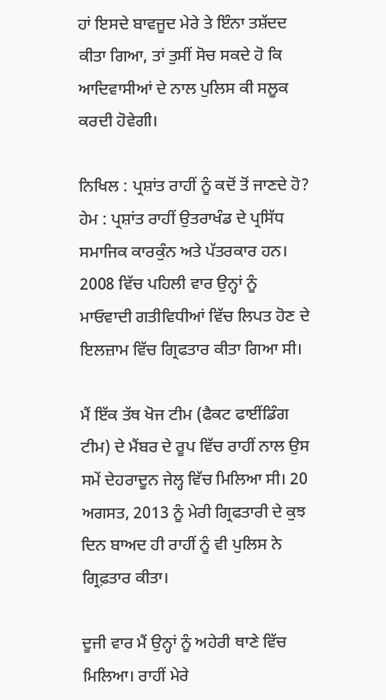ਹਾਂ ਇਸਦੇ ਬਾਵਜੂਦ ਮੇਰੇ ਤੇ ਇੰਨਾ ਤਸ਼ੱਦਦ ਕੀਤਾ ਗਿਆ, ਤਾਂ ਤੁਸੀਂ ਸੋਚ ਸਕਦੇ ਹੋ ਕਿ ਆਦਿਵਾਸੀਆਂ ਦੇ ਨਾਲ ਪੁਲਿਸ ਕੀ ਸਲੂਕ ਕਰਦੀ ਹੋਵੇਗੀ।

ਨਿਖਿਲ : ਪ੍ਰਸ਼ਾਂਤ ਰਾਹੀਂ ਨੂੰ ਕਦੋਂ ਤੋਂ ਜਾਣਦੇ ਹੋ?
ਹੇਮ : ਪ੍ਰਸ਼ਾਂਤ ਰਾਹੀਂ ਉਤਰਾਖੰਡ ਦੇ ਪ੍ਰਸਿੱਧ ਸਮਾਜਿਕ ਕਾਰਕੁੰਨ ਅਤੇ ਪੱਤਰਕਾਰ ਹਨ। 2008 ਵਿੱਚ ਪਹਿਲੀ ਵਾਰ ਉਨ੍ਹਾਂ ਨੂੰ ਮਾਓਵਾਦੀ ਗਤੀਵਿਧੀਆਂ ਵਿੱਚ ਲਿਪਤ ਹੋਣ ਦੇ ਇਲਜ਼ਾਮ ਵਿੱਚ ਗ੍ਰਿਫਤਾਰ ਕੀਤਾ ਗਿਆ ਸੀ।

ਮੈਂ ਇੱਕ ਤੱਥ ਖੋਜ ਟੀਮ (ਫੈਕਟ ਫਾਈਂਡਿੰਗ ਟੀਮ) ਦੇ ਮੈਂਬਰ ਦੇ ਰੂਪ ਵਿੱਚ ਰਾਹੀਂ ਨਾਲ ਉਸ ਸਮੇਂ ਦੇਹਰਾਦੂਨ ਜੇਲ੍ਹ ਵਿੱਚ ਮਿਲਿਆ ਸੀ। 20 ਅਗਸਤ, 2013 ਨੂੰ ਮੇਰੀ ਗ੍ਰਿਫਤਾਰੀ ਦੇ ਕੁਝ ਦਿਨ ਬਾਅਦ ਹੀ ਰਾਹੀਂ ਨੂੰ ਵੀ ਪੁਲਿਸ ਨੇ ਗ੍ਰਿਫ਼ਤਾਰ ਕੀਤਾ।

ਦੂਜੀ ਵਾਰ ਮੈਂ ਉਨ੍ਹਾਂ ਨੂੰ ਅਹੇਰੀ ਥਾਣੇ ਵਿੱਚ ਮਿਲਿਆ। ਰਾਹੀਂ ਮੇਰੇ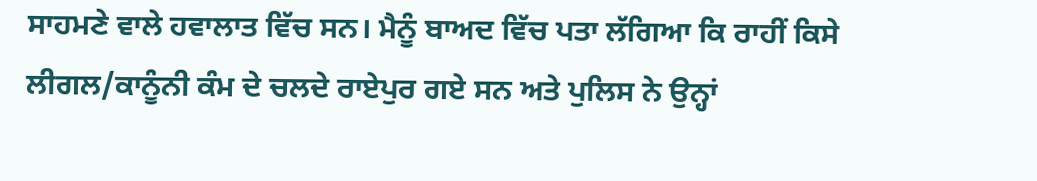ਸਾਹਮਣੇ ਵਾਲੇ ਹਵਾਲਾਤ ਵਿੱਚ ਸਨ। ਮੈਨੂੰ ਬਾਅਦ ਵਿੱਚ ਪਤਾ ਲੱਗਿਆ ਕਿ ਰਾਹੀਂ ਕਿਸੇ ਲੀਗਲ/ਕਾਨੂੰਨੀ ਕੰਮ ਦੇ ਚਲਦੇ ਰਾਏਪੁਰ ਗਏ ਸਨ ਅਤੇ ਪੁਲਿਸ ਨੇ ਉਨ੍ਹਾਂ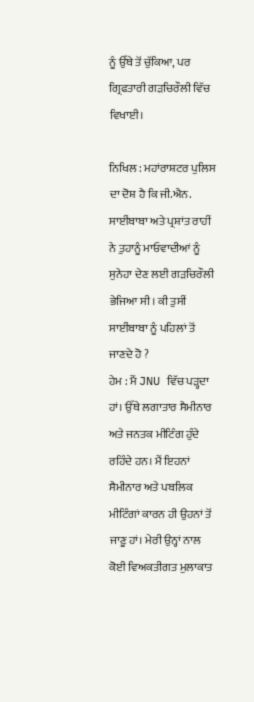ਨੂੰ ਉੱਥੇ ਤੋਂ ਚੁੱਕਿਆ, ਪਰ ਗ੍ਰਿਫਤਾਰੀ ਗੜਚਿਰੌਲੀ ਵਿੱਚ ਵਿਖਾਈ।

ਨਿਖਿਲ : ਮਹਾਂਰਾਸ਼ਟਰ ਪੁਲਿਸ ਦਾ ਦੋਸ਼ ਹੈ ਕਿ ਜੀ.ਐਨ. ਸਾਈਂਬਾਬਾ ਅਤੇ ਪ੍ਰਸ਼ਾਂਤ ਰਾਹੀਂ ਨੇ ਤੁਹਾਨੂੰ ਮਾਓਵਾਦੀਆਂ ਨੂੰ ਸੁਨੇਹਾ ਦੇਣ ਲਈ ਗੜਚਿਰੌਲੀ ਭੇਜਿਆ ਸੀ। ਕੀ ਤੁਸੀਂ ਸਾਈਂਬਾਬਾ ਨੂੰ ਪਹਿਲਾਂ ਤੋਂ ਜਾਣਦੇ ਹੋ ?
ਹੇਮ : ਮੈਂ JNU ਵਿੱਚ ਪੜ੍ਹਦਾ ਹਾਂ। ਉੱਥੇ ਲਗਾਤਾਰ ਸੈਮੀਨਾਰ ਅਤੇ ਜਨਤਕ ਮੀਟਿੰਗ ਹੁੰਦੇ ਰਹਿੰਦੇ ਹਨ। ਮੈਂ ਇਹਨਾਂ ਸੈਮੀਨਾਰ ਅਤੇ ਪਬਲਿਕ ਮੀਟਿੰਗਾਂ ਕਾਰਨ ਹੀ ਉਹਨਾਂ ਤੋਂ ਜਾਣੂ ਹਾਂ। ਮੇਰੀ ਉਨ੍ਹਾਂ ਨਾਲ ਕੋਈ ਵਿਅਕਤੀਗਤ ਮੁਲਾਕਾਤ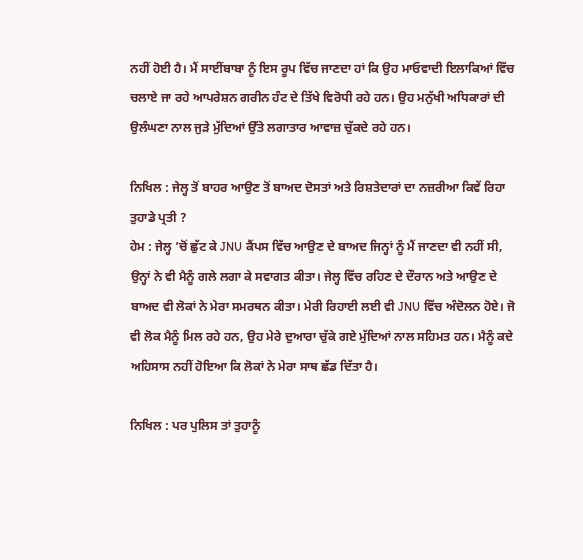ਨਹੀਂ ਹੋਈ ਹੈ। ਮੈਂ ਸਾਈਂਬਾਬਾ ਨੂੰ ਇਸ ਰੂਪ ਵਿੱਚ ਜਾਣਦਾ ਹਾਂ ਕਿ ਉਹ ਮਾਓਵਾਦੀ ਇਲਾਕਿਆਂ ਵਿੱਚ ਚਲਾਏ ਜਾ ਰਹੇ ਆਪਰੇਸ਼ਨ ਗਰੀਨ ਹੰਟ ਦੇ ਤਿੱਖੇ ਵਿਰੋਧੀ ਰਹੇ ਹਨ। ਉਹ ਮਨੁੱਖੀ ਅਧਿਕਾਰਾਂ ਦੀ ਉਲੰਘਣਾ ਨਾਲ ਜੁੜੇ ਮੁੱਦਿਆਂ ਉੱਤੇ ਲਗਾਤਾਰ ਆਵਾਜ਼ ਚੁੱਕਦੇ ਰਹੇ ਹਨ।

ਨਿਖਿਲ : ਜੇਲ੍ਹ ਤੋਂ ਬਾਹਰ ਆਉਣ ਤੋਂ ਬਾਅਦ ਦੋਸਤਾਂ ਅਤੇ ਰਿਸ਼ਤੇਦਾਰਾਂ ਦਾ ਨਜ਼ਰੀਆ ਕਿਵੇਂ ਰਿਹਾ ਤੁਹਾਡੇ ਪ੍ਰਤੀ ?
ਹੇਮ : ਜੇਲ੍ਹ ’ਚੋਂ ਛੁੱਟ ਕੇ JNU ਕੈਂਪਸ ਵਿੱਚ ਆਉਣ ਦੇ ਬਾਅਦ ਜਿਨ੍ਹਾਂ ਨੂੰ ਮੈਂ ਜਾਣਦਾ ਵੀ ਨਹੀਂ ਸੀ, ਉਨ੍ਹਾਂ ਨੇ ਵੀ ਮੈਨੂੰ ਗਲੇ ਲਗਾ ਕੇ ਸਵਾਗਤ ਕੀਤਾ। ਜੇਲ੍ਹ ਵਿੱਚ ਰਹਿਣ ਦੇ ਦੌਰਾਨ ਅਤੇ ਆਉਣ ਦੇ ਬਾਅਦ ਵੀ ਲੋਕਾਂ ਨੇ ਮੇਰਾ ਸਮਰਥਨ ਕੀਤਾ। ਮੇਰੀ ਰਿਹਾਈ ਲਈ ਵੀ JNU ਵਿੱਚ ਅੰਦੋਲਨ ਹੋਏ। ਜੋ ਵੀ ਲੋਕ ਮੈਨੂੰ ਮਿਲ ਰਹੇ ਹਨ, ਉਹ ਮੇਰੇ ਦੁਆਰਾ ਚੁੱਕੇ ਗਏ ਮੁੱਦਿਆਂ ਨਾਲ ਸਹਿਮਤ ਹਨ। ਮੈਨੂੰ ਕਦੇ ਅਹਿਸਾਸ ਨਹੀਂ ਹੋਇਆ ਕਿ ਲੋਕਾਂ ਨੇ ਮੇਰਾ ਸਾਥ ਛੱਡ ਦਿੱਤਾ ਹੈ।

ਨਿਖਿਲ : ਪਰ ਪੁਲਿਸ ਤਾਂ ਤੁਹਾਨੂੰ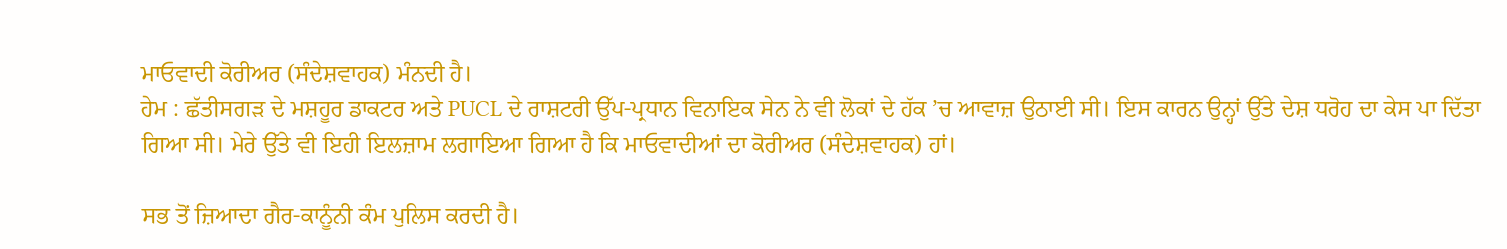ਮਾਓਵਾਦੀ ਕੋਰੀਅਰ (ਸੰਦੇਸ਼ਵਾਹਕ) ਮੰਨਦੀ ਹੈ।
ਹੇਮ : ਛੱਤੀਸਗੜ ਦੇ ਮਸ਼ਹੂਰ ਡਾਕਟਰ ਅਤੇ PUCL ਦੇ ਰਾਸ਼ਟਰੀ ਉੱਪ-ਪ੍ਰਧਾਨ ਵਿਨਾਇਕ ਸੇਨ ਨੇ ਵੀ ਲੋਕਾਂ ਦੇ ਹੱਕ ’ਚ ਆਵਾਜ਼ ਉਠਾਈ ਸੀ। ਇਸ ਕਾਰਨ ਉਨ੍ਹਾਂ ਉੱਤੇ ਦੇਸ਼ ਧਰੋਹ ਦਾ ਕੇਸ ਪਾ ਦਿੱਤਾ ਗਿਆ ਸੀ। ਮੇਰੇ ਉੱਤੇ ਵੀ ਇਹੀ ਇਲਜ਼ਾਮ ਲਗਾਇਆ ਗਿਆ ਹੈ ਕਿ ਮਾਓਵਾਦੀਆਂ ਦਾ ਕੋਰੀਅਰ (ਸੰਦੇਸ਼ਵਾਹਕ) ਹਾਂ।

ਸਭ ਤੋਂ ਜ਼ਿਆਦਾ ਗੈਰ-ਕਾਨੂੰਨੀ ਕੰਮ ਪੁਲਿਸ ਕਰਦੀ ਹੈ।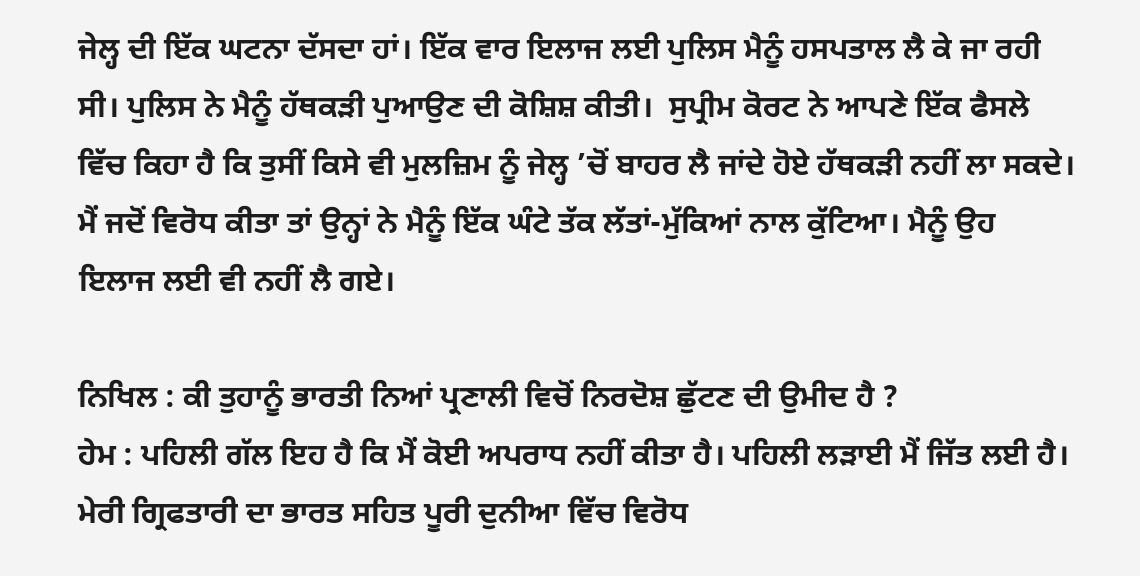ਜੇਲ੍ਹ ਦੀ ਇੱਕ ਘਟਨਾ ਦੱਸਦਾ ਹਾਂ। ਇੱਕ ਵਾਰ ਇਲਾਜ ਲਈ ਪੁਲਿਸ ਮੈਨੂੰ ਹਸਪਤਾਲ ਲੈ ਕੇ ਜਾ ਰਹੀ ਸੀ। ਪੁਲਿਸ ਨੇ ਮੈਨੂੰ ਹੱਥਕੜੀ ਪੁਆਉਣ ਦੀ ਕੋਸ਼ਿਸ਼ ਕੀਤੀ।  ਸੁਪ੍ਰੀਮ ਕੋਰਟ ਨੇ ਆਪਣੇ ਇੱਕ ਫੈਸਲੇ ਵਿੱਚ ਕਿਹਾ ਹੈ ਕਿ ਤੁਸੀਂ ਕਿਸੇ ਵੀ ਮੁਲਜ਼ਿਮ ਨੂੰ ਜੇਲ੍ਹ ’ਚੋਂ ਬਾਹਰ ਲੈ ਜਾਂਦੇ ਹੋਏ ਹੱਥਕੜੀ ਨਹੀਂ ਲਾ ਸਕਦੇ। ਮੈਂ ਜਦੋਂ ਵਿਰੋਧ ਕੀਤਾ ਤਾਂ ਉਨ੍ਹਾਂ ਨੇ ਮੈਨੂੰ ਇੱਕ ਘੰਟੇ ਤੱਕ ਲੱਤਾਂ-ਮੁੱਕਿਆਂ ਨਾਲ ਕੁੱਟਿਆ। ਮੈਨੂੰ ਉਹ ਇਲਾਜ ਲਈ ਵੀ ਨਹੀਂ ਲੈ ਗਏ।

ਨਿਖਿਲ : ਕੀ ਤੁਹਾਨੂੰ ਭਾਰਤੀ ਨਿਆਂ ਪ੍ਰਣਾਲੀ ਵਿਚੋਂ ਨਿਰਦੋਸ਼ ਛੁੱਟਣ ਦੀ ਉਮੀਦ ਹੈ ?
ਹੇਮ : ਪਹਿਲੀ ਗੱਲ ਇਹ ਹੈ ਕਿ ਮੈਂ ਕੋਈ ਅਪਰਾਧ ਨਹੀਂ ਕੀਤਾ ਹੈ। ਪਹਿਲੀ ਲੜਾਈ ਮੈਂ ਜਿੱਤ ਲਈ ਹੈ। ਮੇਰੀ ਗ੍ਰਿਫਤਾਰੀ ਦਾ ਭਾਰਤ ਸਹਿਤ ਪੂਰੀ ਦੁਨੀਆ ਵਿੱਚ ਵਿਰੋਧ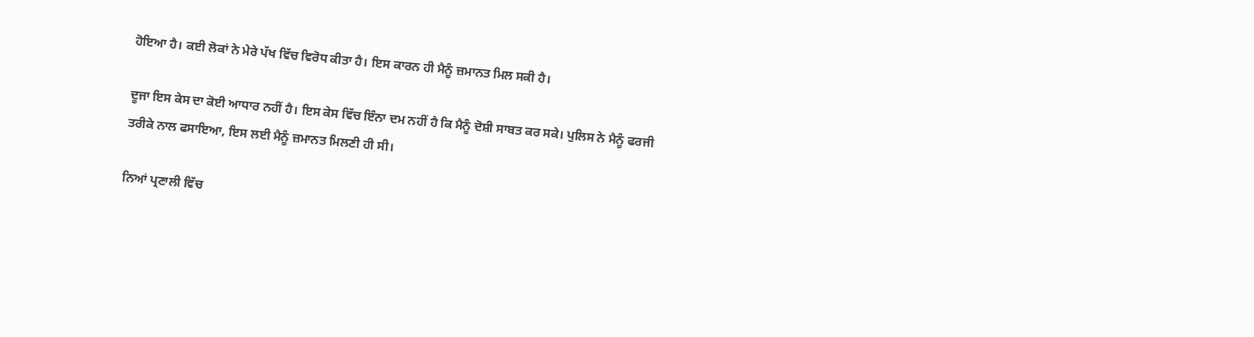ਹੋਇਆ ਹੈ। ਕਈ ਲੋਕਾਂ ਨੇ ਮੇਰੇ ਪੱਖ ਵਿੱਚ ਵਿਰੋਧ ਕੀਤਾ ਹੈ। ਇਸ ਕਾਰਨ ਹੀ ਮੈਨੂੰ ਜ਼ਮਾਨਤ ਮਿਲ ਸਕੀ ਹੈ।

ਦੂਜਾ ਇਸ ਕੇਸ ਦਾ ਕੋਈ ਆਧਾਰ ਨਹੀਂ ਹੈ। ਇਸ ਕੇਸ ਵਿੱਚ ਇੰਨਾ ਦਮ ਨਹੀਂ ਹੈ ਕਿ ਮੈਨੂੰ ਦੋਸ਼ੀ ਸਾਬਤ ਕਰ ਸਕੇ। ਪੁਲਿਸ ਨੇ ਮੈਨੂੰ ਫਰਜੀ ਤਰੀਕੇ ਨਾਲ ਫਸਾਇਆ, ਇਸ ਲਈ ਮੈਨੂੰ ਜ਼ਮਾਨਤ ਮਿਲਣੀ ਹੀ ਸੀ।

ਨਿਆਂ ਪ੍ਰਣਾਲੀ ਵਿੱਚ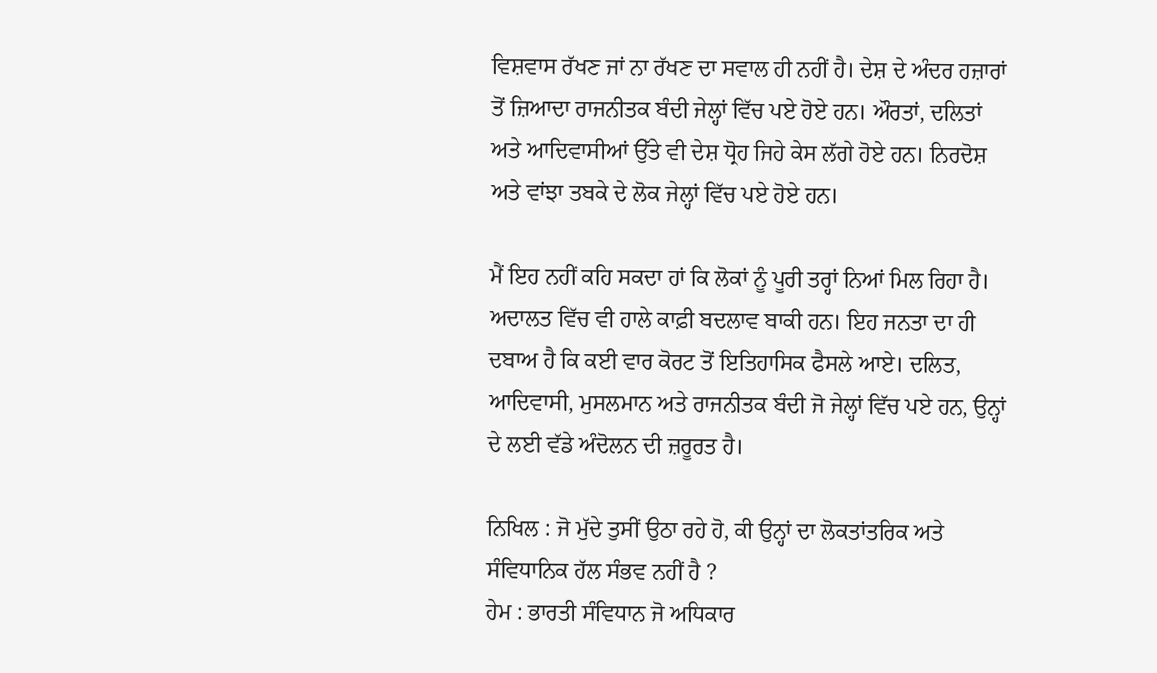ਵਿਸ਼ਵਾਸ ਰੱਖਣ ਜਾਂ ਨਾ ਰੱਖਣ ਦਾ ਸਵਾਲ ਹੀ ਨਹੀਂ ਹੈ। ਦੇਸ਼ ਦੇ ਅੰਦਰ ਹਜ਼ਾਰਾਂ ਤੋਂ ਜ਼ਿਆਦਾ ਰਾਜਨੀਤਕ ਬੰਦੀ ਜੇਲ੍ਹਾਂ ਵਿੱਚ ਪਏ ਹੋਏ ਹਨ। ਔਰਤਾਂ, ਦਲਿਤਾਂ ਅਤੇ ਆਦਿਵਾਸੀਆਂ ਉੱਤੇ ਵੀ ਦੇਸ਼ ਧ੍ਰੋਹ ਜਿਹੇ ਕੇਸ ਲੱਗੇ ਹੋਏ ਹਨ। ਨਿਰਦੋਸ਼ ਅਤੇ ਵਾਂਝਾ ਤਬਕੇ ਦੇ ਲੋਕ ਜੇਲ੍ਹਾਂ ਵਿੱਚ ਪਏ ਹੋਏ ਹਨ।

ਮੈਂ ਇਹ ਨਹੀਂ ਕਹਿ ਸਕਦਾ ਹਾਂ ਕਿ ਲੋਕਾਂ ਨੂੰ ਪੂਰੀ ਤਰ੍ਹਾਂ ਨਿਆਂ ਮਿਲ ਰਿਹਾ ਹੈ। ਅਦਾਲਤ ਵਿੱਚ ਵੀ ਹਾਲੇ ਕਾਫ਼ੀ ਬਦਲਾਵ ਬਾਕੀ ਹਨ। ਇਹ ਜਨਤਾ ਦਾ ਹੀ ਦਬਾਅ ਹੈ ਕਿ ਕਈ ਵਾਰ ਕੋਰਟ ਤੋਂ ਇਤਿਹਾਸਿਕ ਫੈਸਲੇ ਆਏ। ਦਲਿਤ, ਆਦਿਵਾਸੀ, ਮੁਸਲਮਾਨ ਅਤੇ ਰਾਜਨੀਤਕ ਬੰਦੀ ਜੋ ਜੇਲ੍ਹਾਂ ਵਿੱਚ ਪਏ ਹਨ, ਉਨ੍ਹਾਂ ਦੇ ਲਈ ਵੱਡੇ ਅੰਦੋਲਨ ਦੀ ਜ਼ਰੂਰਤ ਹੈ।

ਨਿਖਿਲ : ਜੋ ਮੁੱਦੇ ਤੁਸੀਂ ਉਠਾ ਰਹੇ ਹੋ, ਕੀ ਉਨ੍ਹਾਂ ਦਾ ਲੋਕਤਾਂਤਰਿਕ ਅਤੇ ਸੰਵਿਧਾਨਿਕ ਹੱਲ ਸੰਭਵ ਨਹੀਂ ਹੈ ?
ਹੇਮ : ਭਾਰਤੀ ਸੰਵਿਧਾਨ ਜੋ ਅਧਿਕਾਰ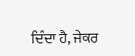ਦਿੰਦਾ ਹੈ, ਜੇਕਰ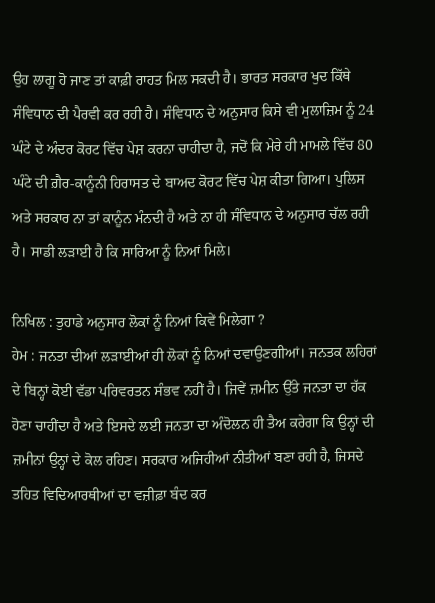ਉਹ ਲਾਗੂ ਹੋ ਜਾਣ ਤਾਂ ਕਾਫ਼ੀ ਰਾਹਤ ਮਿਲ ਸਕਦੀ ਹੈ। ਭਾਰਤ ਸਰਕਾਰ ਖੁਦ ਕਿੱਥੇ ਸੰਵਿਧਾਨ ਦੀ ਪੈਰਵੀ ਕਰ ਰਹੀ ਹੈ। ਸੰਵਿਧਾਨ ਦੇ ਅਨੁਸਾਰ ਕਿਸੇ ਵੀ ਮੁਲਾਜ਼ਿਮ ਨੂੰ 24 ਘੰਟੇ ਦੇ ਅੰਦਰ ਕੋਰਟ ਵਿੱਚ ਪੇਸ਼ ਕਰਨਾ ਚਾਹੀਦਾ ਹੈ, ਜਦੋਂ ਕਿ ਮੇਰੇ ਹੀ ਮਾਮਲੇ ਵਿੱਚ 80 ਘੰਟੇ ਦੀ ਗ਼ੈਰ-ਕਾਨੂੰਨੀ ਹਿਰਾਸਤ ਦੇ ਬਾਅਦ ਕੋਰਟ ਵਿੱਚ ਪੇਸ਼ ਕੀਤਾ ਗਿਆ। ਪੁਲਿਸ ਅਤੇ ਸਰਕਾਰ ਨਾ ਤਾਂ ਕਾਨੂੰਨ ਮੰਨਦੀ ਹੈ ਅਤੇ ਨਾ ਹੀ ਸੰਵਿਧਾਨ ਦੇ ਅਨੁਸਾਰ ਚੱਲ ਰਹੀ ਹੈ। ਸਾਡੀ ਲੜਾਈ ਹੈ ਕਿ ਸਾਰਿਆ ਨੂੰ ਨਿਆਂ ਮਿਲੇ।

ਨਿਖਿਲ : ਤੁਹਾਡੇ ਅਨੁਸਾਰ ਲੋਕਾਂ ਨੂੰ ਨਿਆਂ ਕਿਵੇਂ ਮਿਲੇਗਾ ?
ਹੇਮ : ਜਨਤਾ ਦੀਆਂ ਲੜਾਈਆਂ ਹੀ ਲੋਕਾਂ ਨੂੰ ਨਿਆਂ ਦਵਾਉਣਗੀਆਂ। ਜਨਤਕ ਲਹਿਰਾਂ ਦੇ ਬਿਨ੍ਹਾਂ ਕੋਈ ਵੱਡਾ ਪਰਿਵਰਤਨ ਸੰਭਵ ਨਹੀਂ ਹੈ। ਜਿਵੇਂ ਜ਼ਮੀਨ ਉੱਤੇ ਜਨਤਾ ਦਾ ਹੱਕ ਹੋਣਾ ਚਾਹੀਂਦਾ ਹੈ ਅਤੇ ਇਸਦੇ ਲਈ ਜਨਤਾ ਦਾ ਅੰਦੋਲਨ ਹੀ ਤੈਅ ਕਰੇਗਾ ਕਿ ਉਨ੍ਹਾਂ ਦੀ ਜ਼ਮੀਨਾਂ ਉਨ੍ਹਾਂ ਦੇ ਕੋਲ ਰਹਿਣ। ਸਰਕਾਰ ਅਜਿਹੀਆਂ ਨੀਤੀਆਂ ਬਣਾ ਰਹੀ ਹੈ, ਜਿਸਦੇ ਤਹਿਤ ਵਿਦਿਆਰਥੀਆਂ ਦਾ ਵਜ਼ੀਫ਼ਾ ਬੰਦ ਕਰ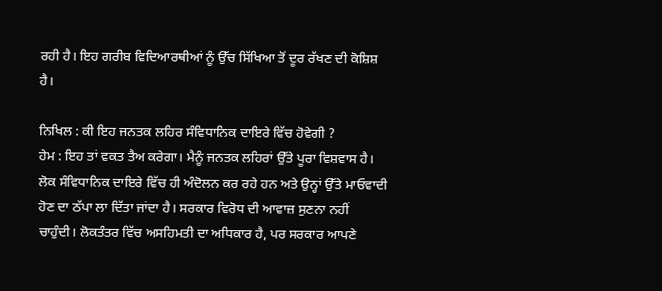ਰਹੀ ਹੈ। ਇਹ ਗਰੀਬ ਵਿਦਿਆਰਥੀਆਂ ਨੂੰ ਉੱਚ ਸਿੱਖਿਆ ਤੋਂ ਦੂਰ ਰੱਖਣ ਦੀ ਕੋਸ਼ਿਸ਼ ਹੈ।

ਨਿਖਿਲ : ਕੀ ਇਹ ਜਨਤਕ ਲਹਿਰ ਸੰਵਿਧਾਨਿਕ ਦਾਇਰੇ ਵਿੱਚ ਹੋਵੇਗੀ ?
ਹੇਮ : ਇਹ ਤਾਂ ਵਕਤ ਤੈਅ ਕਰੇਗਾ। ਮੈਨੂੰ ਜਨਤਕ ਲਹਿਰਾਂ ਉੱਤੇ ਪੂਰਾ ਵਿਸ਼ਵਾਸ ਹੈ। ਲੋਕ ਸੰਵਿਧਾਨਿਕ ਦਾਇਰੇ ਵਿੱਚ ਹੀ ਅੰਦੋਲਨ ਕਰ ਰਹੇ ਹਨ ਅਤੇ ਉਨ੍ਹਾਂ ਉੱਤੇ ਮਾਓਵਾਦੀ ਹੋਣ ਦਾ ਠੱਪਾ ਲਾ ਦਿੱਤਾ ਜਾਂਦਾ ਹੈ। ਸਰਕਾਰ ਵਿਰੋਧ ਦੀ ਆਵਾਜ਼ ਸੁਣਨਾ ਨਹੀਂ ਚਾਹੁੰਦੀ। ਲੋਕਤੰਤਰ ਵਿੱਚ ਅਸਹਿਮਤੀ ਦਾ ਅਧਿਕਾਰ ਹੈ, ਪਰ ਸਰਕਾਰ ਆਪਣੇ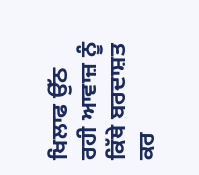ਖਿਲਾਫ ਉੱਠ ਰਹੀ ਆਵਾਜ਼ ਨੂੰ ਕਿੱਥੇ ਬਰਦਾਸ਼ਤ ਕਰ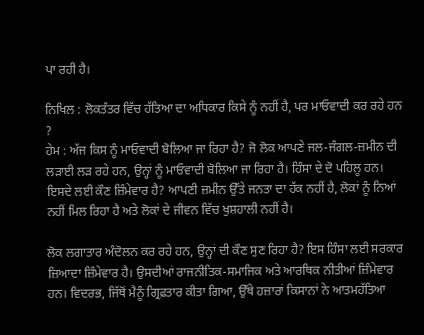ਪਾ ਰਹੀ ਹੈ।

ਨਿਖਿਲ : ਲੋਕਤੰਤਰ ਵਿੱਚ ਹੱਤਿਆ ਦਾ ਅਧਿਕਾਰ ਕਿਸੇ ਨੂੰ ਨਹੀਂ ਹੈ, ਪਰ ਮਾਓਵਾਦੀ ਕਰ ਰਹੇ ਹਨ ?
ਹੇਮ : ਅੱਜ ਕਿਸ ਨੂੰ ਮਾਓਵਾਦੀ ਬੋਲਿਆ ਜਾ ਰਿਹਾ ਹੈ? ਜੋ ਲੋਕ ਆਪਣੇ ਜਲ-ਜੰਗਲ-ਜ਼ਮੀਨ ਦੀ ਲੜਾਈ ਲੜ ਰਹੇ ਹਨ, ਉਨ੍ਹਾਂ ਨੂੰ ਮਾਓਵਾਦੀ ਬੋਲਿਆ ਜਾ ਰਿਹਾ ਹੈ। ਹਿੰਸਾ ਦੇ ਦੋ ਪਹਿਲੂ ਹਨ। ਇਸਦੇ ਲਈ ਕੌਣ ਜ਼ਿੰਮੇਵਾਰ ਹੈ? ਆਪਣੀ ਜ਼ਮੀਨ ਉੱਤੇ ਜਨਤਾ ਦਾ ਹੱਕ ਨਹੀਂ ਹੈ, ਲੋਕਾਂ ਨੂੰ ਨਿਆਂ ਨਹੀਂ ਮਿਲ ਰਿਹਾ ਹੈ ਅਤੇ ਲੋਕਾਂ ਦੇ ਜੀਵਨ ਵਿੱਚ ਖੁਸ਼ਹਾਲੀ ਨਹੀਂ ਹੈ।

ਲੋਕ ਲਗਾਤਾਰ ਅੰਦੋਲਨ ਕਰ ਰਹੇ ਹਨ, ਉਨ੍ਹਾਂ ਦੀ ਕੌਣ ਸੁਣ ਰਿਹਾ ਹੈ? ਇਸ ਹਿੰਸਾ ਲਈ ਸਰਕਾਰ ਜ਼ਿਆਦਾ ਜ਼ਿੰਮੇਵਾਰ ਹੈ। ਉਸਦੀਆਂ ਰਾਜਨੀਤਿਕ-ਸਮਾਜਿਕ ਅਤੇ ਆਰਥਿਕ ਨੀਤੀਆਂ ਜ਼ਿੰਮੇਵਾਰ ਹਨ। ਵਿਦਰਭ, ਜਿੱਥੋਂ ਮੈਨੂੰ ਗ੍ਰਿਫ਼ਤਾਰ ਕੀਤਾ ਗਿਆ, ਉੱਥੇ ਹਜ਼ਾਰਾਂ ਕਿਸਾਨਾਂ ਨੇ ਆਤਮਹੱਤਿਆ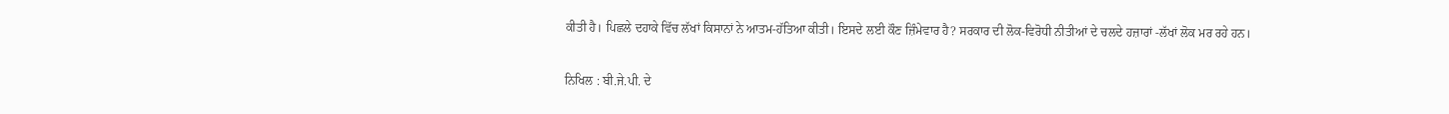ਕੀਤੀ ਹੈ। ਪਿਛਲੇ ਦਹਾਕੇ ਵਿੱਚ ਲੱਖਾਂ ਕਿਸਾਨਾਂ ਨੇ ਆਤਮ-ਹੱਤਿਆ ਕੀਤੀ। ਇਸਦੇ ਲਈ ਕੌਣ ਜ਼ਿੰਮੇਵਾਰ ਹੈ? ਸਰਕਾਰ ਦੀ ਲੋਕ-ਵਿਰੋਧੀ ਨੀਤੀਆਂ ਦੇ ਚਲਦੇ ਹਜ਼ਾਰਾਂ -ਲੱਖਾਂ ਲੋਕ ਮਰ ਰਹੇ ਹਨ।

ਨਿਖਿਲ : ਬੀ.ਜੇ.ਪੀ. ਦੇ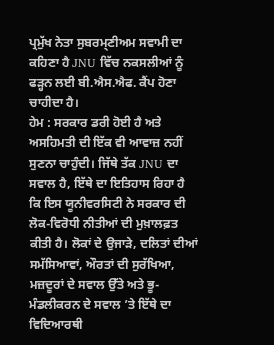ਪ੍ਰਮੁੱਖ ਨੇਤਾ ਸੁਬਰਮ੍ਣੀਅਮ ਸਵਾਮੀ ਦਾ ਕਹਿਣਾ ਹੈ JNU ਵਿੱਚ ਨਕਸਲੀਆਂ ਨੂੰ ਫੜ੍ਹਨ ਲਈ ਬੀ.ਐਸ.ਐਫ. ਕੈਂਪ ਹੋਣਾ ਚਾਹੀਦਾ ਹੈ।
ਹੇਮ : ਸਰਕਾਰ ਡਰੀ ਹੋਈ ਹੈ ਅਤੇ ਅਸਹਿਮਤੀ ਦੀ ਇੱਕ ਵੀ ਆਵਾਜ਼ ਨਹੀਂ ਸੁਣਨਾ ਚਾਹੁੰਦੀ। ਜਿੱਥੇ ਤੱਕ JNU ਦਾ ਸਵਾਲ ਹੈ, ਇੱਥੇ ਦਾ ਇਤਿਹਾਸ ਰਿਹਾ ਹੈ ਕਿ ਇਸ ਯੂਨੀਵਰਸਿਟੀ ਨੇ ਸਰਕਾਰ ਦੀ ਲੋਕ-ਵਿਰੋਧੀ ਨੀਤੀਆਂ ਦੀ ਮੁਖ਼ਾਲਫ਼ਤ ਕੀਤੀ ਹੈ। ਲੋਕਾਂ ਦੇ ਉਜਾੜੇ, ਦਲਿਤਾਂ ਦੀਆਂ ਸਮੱਸਿਆਵਾਂ, ਔਰਤਾਂ ਦੀ ਸੁਰੱਖਿਆ, ਮਜ਼ਦੂਰਾਂ ਦੇ ਸਵਾਲ ਉੱਤੇ ਅਤੇ ਭੂ-ਮੰਡਲੀਕਰਨ ਦੇ ਸਵਾਲ ’ਤੇ ਇੱਥੇ ਦਾ ਵਿਦਿਆਰਥੀ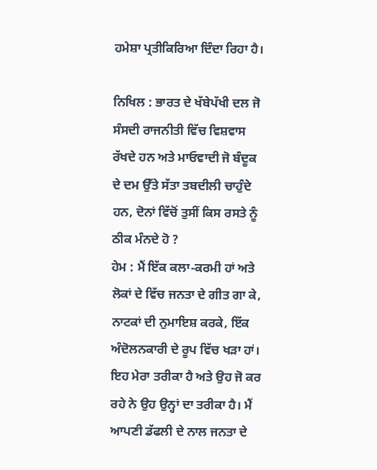ਹਮੇਸ਼ਾ ਪ੍ਰਤੀਕਿਰਿਆ ਦਿੰਦਾ ਰਿਹਾ ਹੈ।

ਨਿਖਿਲ : ਭਾਰਤ ਦੇ ਖੱਬੇਪੱਖੀ ਦਲ ਜੋ ਸੰਸਦੀ ਰਾਜਨੀਤੀ ਵਿੱਚ ਵਿਸ਼ਵਾਸ ਰੱਖਦੇ ਹਨ ਅਤੇ ਮਾਓਵਾਦੀ ਜੋ ਬੰਦੂਕ ਦੇ ਦਮ ਉੱਤੇ ਸੱਤਾ ਤਬਦੀਲੀ ਚਾਹੁੰਦੇ ਹਨ, ਦੋਨਾਂ ਵਿੱਚੋਂ ਤੁਸੀਂ ਕਿਸ ਰਸਤੇ ਨੂੰ ਠੀਕ ਮੰਨਦੇ ਹੋ ?
ਹੇਮ : ਮੈਂ ਇੱਕ ਕਲਾ-ਕਰਮੀ ਹਾਂ ਅਤੇ ਲੋਕਾਂ ਦੇ ਵਿੱਚ ਜਨਤਾ ਦੇ ਗੀਤ ਗਾ ਕੇ, ਨਾਟਕਾਂ ਦੀ ਨੁਮਾਇਸ਼ ਕਰਕੇ, ਇੱਕ ਅੰਦੋਲਨਕਾਰੀ ਦੇ ਰੂਪ ਵਿੱਚ ਖੜਾ ਹਾਂ। ਇਹ ਮੇਰਾ ਤਰੀਕਾ ਹੈ ਅਤੇ ਉਹ ਜੋ ਕਰ ਰਹੇ ਨੇ ਉਹ ਉਨ੍ਹਾਂ ਦਾ ਤਰੀਕਾ ਹੈ। ਮੈਂ ਆਪਣੀ ਡੱਫਲੀ ਦੇ ਨਾਲ ਜਨਤਾ ਦੇ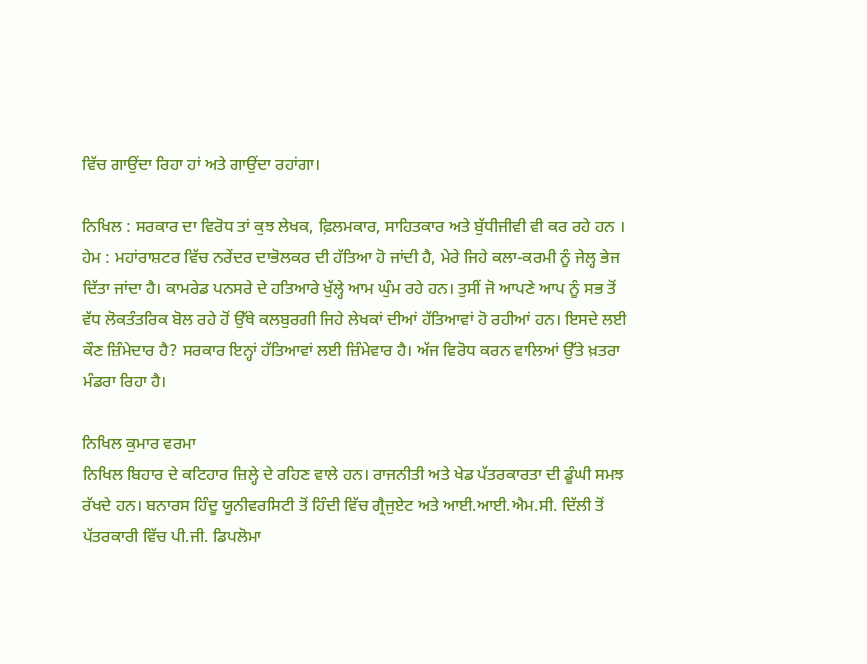ਵਿੱਚ ਗਾਉਂਦਾ ਰਿਹਾ ਹਾਂ ਅਤੇ ਗਾਉਂਦਾ ਰਹਾਂਗਾ।

ਨਿਖਿਲ : ਸਰਕਾਰ ਦਾ ਵਿਰੋਧ ਤਾਂ ਕੁਝ ਲੇਖਕ, ਫ਼ਿਲਮਕਾਰ, ਸਾਹਿਤਕਾਰ ਅਤੇ ਬੁੱਧੀਜੀਵੀ ਵੀ ਕਰ ਰਹੇ ਹਨ ।
ਹੇਮ : ਮਹਾਂਰਾਸ਼ਟਰ ਵਿੱਚ ਨਰੇਂਦਰ ਦਾਭੋਲਕਰ ਦੀ ਹੱਤਿਆ ਹੋ ਜਾਂਦੀ ਹੈ, ਮੇਰੇ ਜਿਹੇ ਕਲਾ-ਕਰਮੀ ਨੂੰ ਜੇਲ੍ਹ ਭੇਜ ਦਿੱਤਾ ਜਾਂਦਾ ਹੈ। ਕਾਮਰੇਡ ਪਨਸਰੇ ਦੇ ਹਤਿਆਰੇ ਖੁੱਲ੍ਹੇ ਆਮ ਘੁੰਮ ਰਹੇ ਹਨ। ਤੁਸੀਂ ਜੋ ਆਪਣੇ ਆਪ ਨੂੰ ਸਭ ਤੋਂ ਵੱਧ ਲੋਕਤੰਤਰਿਕ ਬੋਲ ਰਹੇ ਹੋਂ ਉੱਥੇ ਕਲਬੁਰਗੀ ਜਿਹੇ ਲੇਖਕਾਂ ਦੀਆਂ ਹੱਤਿਆਵਾਂ ਹੋ ਰਹੀਆਂ ਹਨ। ਇਸਦੇ ਲਈ ਕੌਣ ਜ਼ਿੰਮੇਦਾਰ ਹੈ? ਸਰਕਾਰ ਇਨ੍ਹਾਂ ਹੱਤਿਆਵਾਂ ਲਈ ਜ਼ਿੰਮੇਵਾਰ ਹੈ। ਅੱਜ ਵਿਰੋਧ ਕਰਨ ਵਾਲਿਆਂ ਉੱਤੇ ਖ਼ਤਰਾ ਮੰਡਰਾ ਰਿਹਾ ਹੈ।

ਨਿਖਿਲ ਕੁਮਾਰ ਵਰਮਾ
ਨਿਖਿਲ ਬਿਹਾਰ ਦੇ ਕਟਿਹਾਰ ਜ਼ਿਲ੍ਹੇ ਦੇ ਰਹਿਣ ਵਾਲੇ ਹਨ। ਰਾਜਨੀਤੀ ਅਤੇ ਖੇਡ ਪੱਤਰਕਾਰਤਾ ਦੀ ਡੂੰਘੀ ਸਮਝ ਰੱਖਦੇ ਹਨ। ਬਨਾਰਸ ਹਿੰਦੂ ਯੂਨੀਵਰਸਿਟੀ ਤੋਂ ਹਿੰਦੀ ਵਿੱਚ ਗ੍ਰੈਜੁਏਟ ਅਤੇ ਆਈ.ਆਈ.ਐਮ.ਸੀ. ਦਿੱਲੀ ਤੋਂ ਪੱਤਰਕਾਰੀ ਵਿੱਚ ਪੀ.ਜੀ. ਡਿਪਲੋਮਾ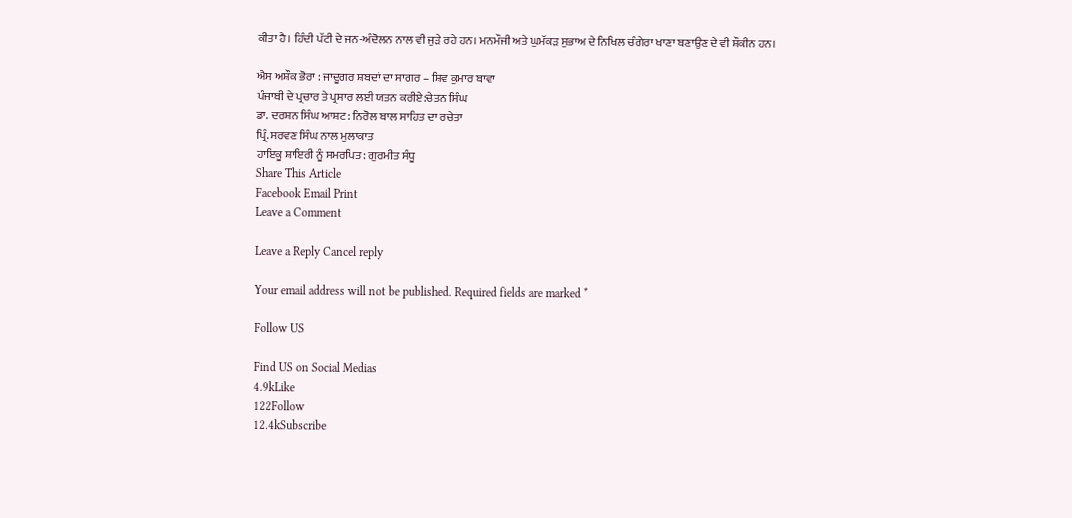ਕੀਤਾ ਹੈ। ਹਿੰਦੀ ਪੱਟੀ ਦੇ ਜਨ-ਅੰਦੋਲਨ ਨਾਲ ਵੀ ਜੁੜੇ ਰਹੇ ਹਨ। ਮਨਮੌਜੀ ਅਤੇ ਘੁਮੱਕੜ ਸੁਭਾਅ ਦੇ ਨਿਖਿਲ ਚੰਗੇਰਾ ਖਾਣਾ ਬਣਾਉਣ ਦੇ ਵੀ ਸ਼ੌਕੀਨ ਹਨ।

ਐਸ ਅਸ਼ੌਕ ਭੋਰਾ : ਜਾਦੂਗਰ ਸ਼ਬਦਾਂ ਦਾ ਸਾਗਰ – ਸ਼ਿਵ ਕੁਮਾਰ ਬਾਵਾ
ਪੰਜਾਬੀ ਦੇ ਪ੍ਰਚਾਰ ਤੇ ਪ੍ਰਸਾਰ ਲਈ ਯਤਨ ਕਰੀਏ:ਚੇਤਨ ਸਿੰਘ
ਡਾ. ਦਰਸ਼ਨ ਸਿੰਘ ਆਸ਼ਟ: ਨਿਰੋਲ ਬਾਲ ਸਾਹਿਤ ਦਾ ਰਚੇਤਾ
ਪ੍ਰਿੰ. ਸਰਵਣ ਸਿੰਘ ਨਾਲ ਮੁਲਾਕਾਤ
ਹਾਇਕੂ ਸ਼ਾਇਰੀ ਨੂੰ ਸਮਰਪਿਤ: ਗੁਰਮੀਤ ਸੰਧੂ
Share This Article
Facebook Email Print
Leave a Comment

Leave a Reply Cancel reply

Your email address will not be published. Required fields are marked *

Follow US

Find US on Social Medias
4.9kLike
122Follow
12.4kSubscribe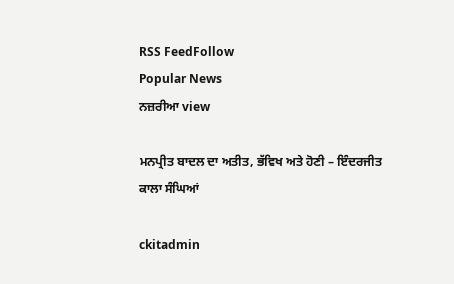RSS FeedFollow
Popular News
ਨਜ਼ਰੀਆ view

ਮਨਪ੍ਰੀਤ ਬਾਦਲ ਦਾ ਅਤੀਤ, ਭੱਵਿਖ ਅਤੇ ਹੋਣੀ – ਇੰਦਰਜੀਤ ਕਾਲਾ ਸੰਘਿਆਂ

ckitadmin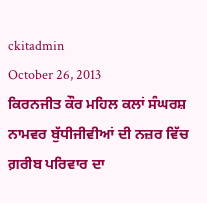ckitadmin
October 26, 2013
ਕਿਰਨਜੀਤ ਕੌਰ ਮਹਿਲ ਕਲਾਂ ਸੰਘਰਸ਼ ਨਾਮਵਰ ਬੁੱਧੀਜੀਵੀਆਂ ਦੀ ਨਜ਼ਰ ਵਿੱਚ
ਗ਼ਰੀਬ ਪਰਿਵਾਰ ਦਾ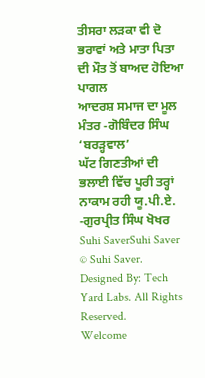ਤੀਸਰਾ ਲੜਕਾ ਵੀ ਦੋ ਭਰਾਵਾਂ ਅਤੇ ਮਾਤਾ ਪਿਤਾ ਦੀ ਮੌਤ ਤੋਂ ਬਾਅਦ ਹੋਇਆ ਪਾਗਲ
ਆਦਰਸ਼ ਸਮਾਜ ਦਾ ਮੂਲ ਮੰਤਰ -ਗੋਬਿੰਦਰ ਸਿੰਘ ‘ਬਰੜ੍ਹਵਾਲ’
ਘੱਟ ਗਿਣਤੀਆਂ ਦੀ ਭਲਾਈ ਵਿੱਚ ਪੂਰੀ ਤਰ੍ਹਾਂ ਨਾਕਾਮ ਰਹੀ ਯੂ.ਪੀ.ਏ. -ਗੁਰਪ੍ਰੀਤ ਸਿੰਘ ਖੋਖਰ
Suhi SaverSuhi Saver
© Suhi Saver. Designed By: Tech Yard Labs. All Rights Reserved.
Welcome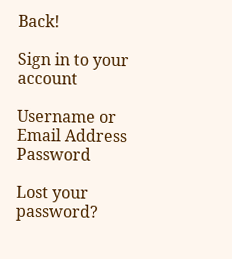Back!

Sign in to your account

Username or Email Address
Password

Lost your password?